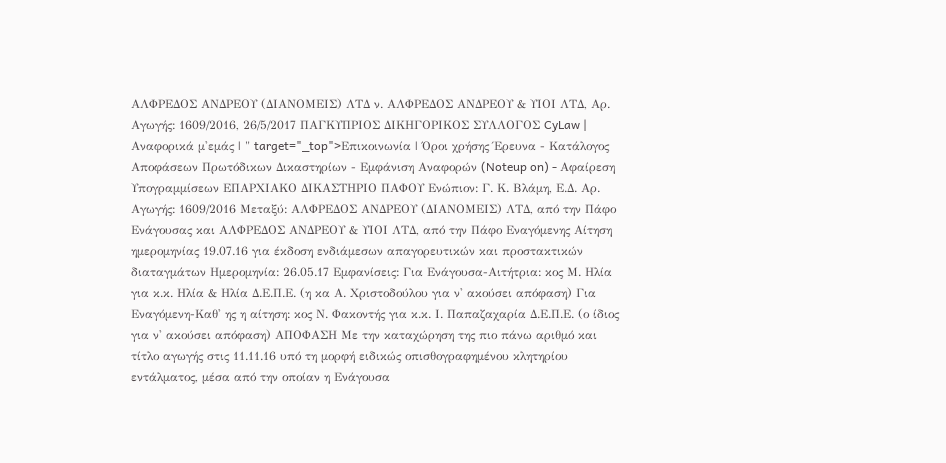ΑΛΦΡΕΔΟΣ ΑΝΔΡΕΟΥ (ΔΙΑΝΟΜΕΙΣ) ΛΤΔ ν. ΑΛΦΡΕΔΟΣ ΑΝΔΡΕΟΥ & ΥΙΟΙ ΛΤΔ, Αρ. Αγωγής: 1609/2016, 26/5/2017 ΠΑΓΚΥΠΡΙΟΣ ΔΙΚΗΓΟΡΙΚΟΣ ΣΥΛΛΟΓΟΣ CyLaw | Αναφορικά μ'εμάς | " target="_top">Επικοινωνία | Όροι χρήσης Έρευνα - Κατάλογος Αποφάσεων Πρωτόδικων Δικαστηρίων - Εμφάνιση Αναφορών (Noteup on) - Αφαίρεση Υπογραμμίσεων ΕΠΑΡΧΙΑΚΟ ΔΙΚΑΣΤΗΡΙΟ ΠΑΦΟΥ Ενώπιον: Γ. Κ. Βλάμη, Ε.Δ. Αρ. Αγωγής: 1609/2016 Μεταξύ: ΑΛΦΡΕΔΟΣ ΑΝΔΡΕΟΥ (ΔΙΑΝΟΜΕΙΣ) ΛΤΔ, από την Πάφο Ενάγουσας και ΑΛΦΡΕΔΟΣ ΑΝΔΡΕΟΥ & ΥΙΟΙ ΛΤΔ, από την Πάφο Εναγόμενης Αίτηση ημερομηνίας 19.07.16 για έκδοση ενδιάμεσων απαγορευτικών και προστακτικών διαταγμάτων Ημερομηνία: 26.05.17 Εμφανίσεις: Για Ενάγουσα-Αιτήτρια: κος Μ. Ηλία για κ.κ. Ηλία & Ηλία Δ.Ε.Π.Ε. (η κα Α. Χριστοδούλου για ν' ακούσει απόφαση) Για Εναγόμενη-Καθ' ης η αίτηση: κος Ν. Φακοντής για κ.κ. Ι. Παπαζαχαρία Δ.Ε.Π.Ε. (ο ίδιος για ν' ακούσει απόφαση) ΑΠΟΦΑΣΗ Με την καταχώρηση της πιο πάνω αριθμό και τίτλο αγωγής στις 11.11.16 υπό τη μορφή ειδικώς οπισθογραφημένου κλητηρίου εντάλματος, μέσα από την οποίαν η Ενάγουσα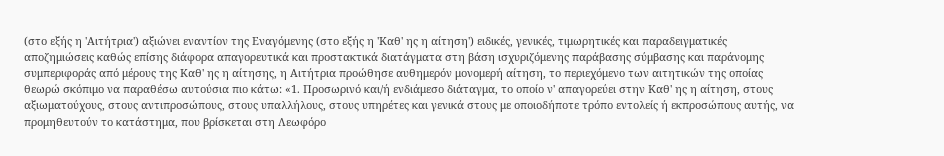(στο εξής η 'Αιτήτρια') αξιώνει εναντίον της Εναγόμενης (στο εξής η 'Καθ' ης η αίτηση') ειδικές, γενικές, τιμωρητικές και παραδειγματικές αποζημιώσεις καθώς επίσης διάφορα απαγορευτικά και προστακτικά διατάγματα στη βάση ισχυριζόμενης παράβασης σύμβασης και παράνομης συμπεριφοράς από μέρους της Καθ' ης η αίτησης, η Αιτήτρια προώθησε αυθημερόν μονομερή αίτηση, το περιεχόμενο των αιτητικών της οποίας θεωρώ σκόπιμο να παραθέσω αυτούσια πιο κάτω: «1. Προσωρινό και/ή ενδιάμεσο διάταγμα, το οποίο ν' απαγορεύει στην Καθ' ης η αίτηση, στους αξιωματούχους, στους αντιπροσώπους, στους υπαλλήλους, στους υπηρέτες και γενικά στους με οποιοδήποτε τρόπο εντολείς ή εκπροσώπους αυτής, να προμηθευτούν το κατάστημα, που βρίσκεται στη Λεωφόρο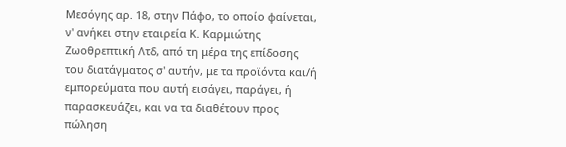Μεσόγης αρ. 18, στην Πάφο, το οποίο φαίνεται, ν' ανήκει στην εταιρεία Κ. Καρμιώτης Ζωοθρεπτική Λτδ, από τη μέρα της επίδοσης του διατάγματος σ' αυτήν, με τα προϊόντα και/ή εμπορεύματα που αυτή εισάγει, παράγει, ή παρασκευάζει, και να τα διαθέτουν προς πώληση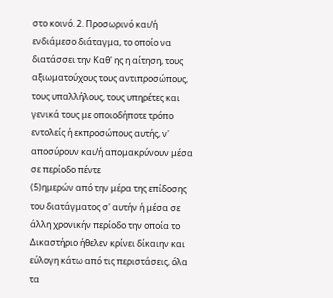στο κοινό. 2. Προσωρινό και/ή ενδιάμεσο διάταγμα, το οποίο να διατάσσει την Καθ' ης η αίτηση, τους αξιωματούχους τους αντιπροσώπους, τους υπαλλήλους, τους υπηρέτες και γενικά τους με οποιοδήποτε τρόπο εντολείς ή εκπροσώπους αυτής, ν' αποσύρουν και/ή απομακρύνουν μέσα σε περίοδο πέντε
(5)ημερών από την μέρα της επίδοσης του διατάγματος σ' αυτήν ή μέσα σε άλλη χρονικήν περίοδο την οποία το Δικαστήριο ήθελεν κρίνει δίκαιην και εύλογη κάτω από τις περιστάσεις, όλα τα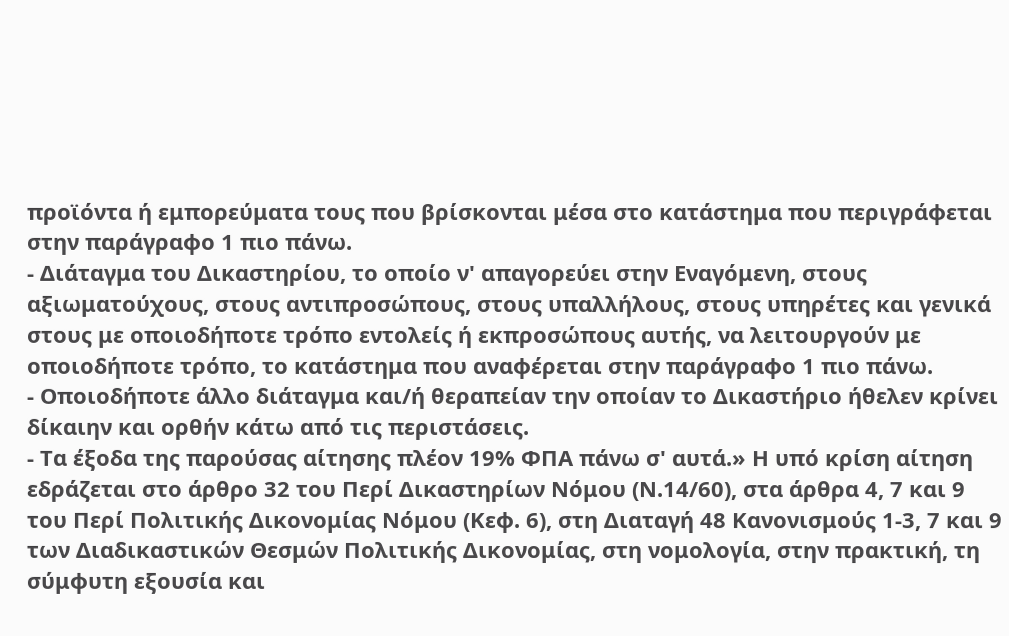προϊόντα ή εμπορεύματα τους που βρίσκονται μέσα στο κατάστημα που περιγράφεται στην παράγραφο 1 πιο πάνω.
- Διάταγμα του Δικαστηρίου, το οποίο ν' απαγορεύει στην Εναγόμενη, στους αξιωματούχους, στους αντιπροσώπους, στους υπαλλήλους, στους υπηρέτες και γενικά στους με οποιοδήποτε τρόπο εντολείς ή εκπροσώπους αυτής, να λειτουργούν με οποιοδήποτε τρόπο, το κατάστημα που αναφέρεται στην παράγραφο 1 πιο πάνω.
- Οποιοδήποτε άλλο διάταγμα και/ή θεραπείαν την οποίαν το Δικαστήριο ήθελεν κρίνει δίκαιην και ορθήν κάτω από τις περιστάσεις.
- Τα έξοδα της παρούσας αίτησης πλέον 19% ΦΠΑ πάνω σ' αυτά.» Η υπό κρίση αίτηση εδράζεται στο άρθρο 32 του Περί Δικαστηρίων Νόμου (Ν.14/60), στα άρθρα 4, 7 και 9 του Περί Πολιτικής Δικονομίας Νόμου (Κεφ. 6), στη Διαταγή 48 Κανονισμούς 1-3, 7 και 9 των Διαδικαστικών Θεσμών Πολιτικής Δικονομίας, στη νομολογία, στην πρακτική, τη σύμφυτη εξουσία και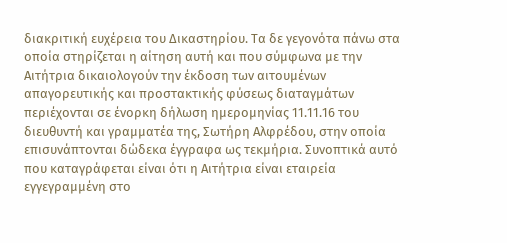διακριτική ευχέρεια του Δικαστηρίου. Τα δε γεγονότα πάνω στα οποία στηρίζεται η αίτηση αυτή και που σύμφωνα με την Αιτήτρια δικαιολογούν την έκδοση των αιτουμένων απαγορευτικής και προστακτικής φύσεως διαταγμάτων περιέχονται σε ένορκη δήλωση ημερομηνίας 11.11.16 του διευθυντή και γραμματέα της, Σωτήρη Αλφρέδου, στην οποία επισυνάπτονται δώδεκα έγγραφα ως τεκμήρια. Συνοπτικά αυτό που καταγράφεται είναι ότι η Αιτήτρια είναι εταιρεία εγγεγραμμένη στο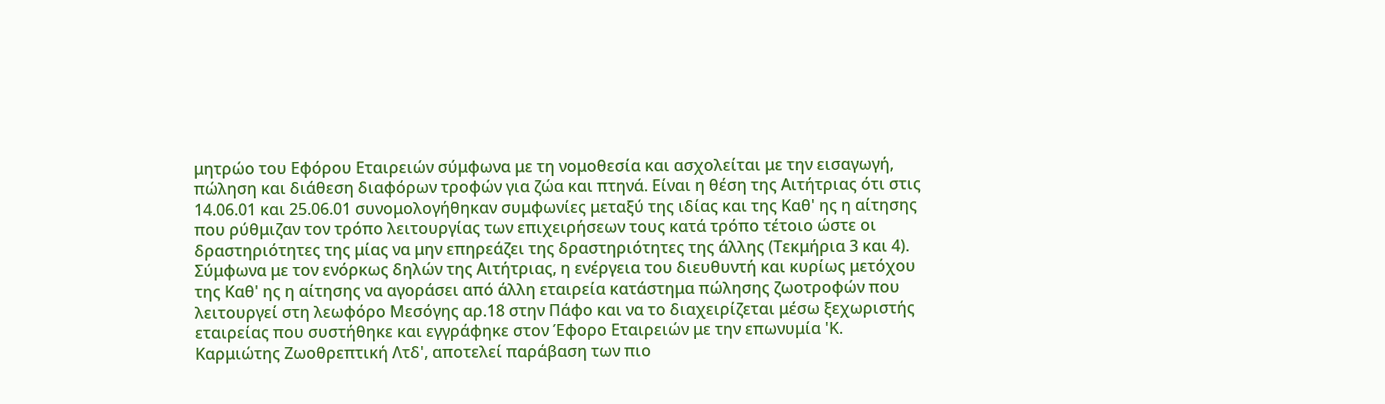μητρώο του Εφόρου Εταιρειών σύμφωνα με τη νομοθεσία και ασχολείται με την εισαγωγή, πώληση και διάθεση διαφόρων τροφών για ζώα και πτηνά. Είναι η θέση της Αιτήτριας ότι στις 14.06.01 και 25.06.01 συνομολογήθηκαν συμφωνίες μεταξύ της ιδίας και της Καθ' ης η αίτησης που ρύθμιζαν τον τρόπο λειτουργίας των επιχειρήσεων τους κατά τρόπο τέτοιο ώστε οι δραστηριότητες της μίας να μην επηρεάζει της δραστηριότητες της άλλης (Τεκμήρια 3 και 4). Σύμφωνα με τον ενόρκως δηλών της Αιτήτριας, η ενέργεια του διευθυντή και κυρίως μετόχου της Καθ' ης η αίτησης να αγοράσει από άλλη εταιρεία κατάστημα πώλησης ζωοτροφών που λειτουργεί στη λεωφόρο Μεσόγης αρ.18 στην Πάφο και να το διαχειρίζεται μέσω ξεχωριστής εταιρείας που συστήθηκε και εγγράφηκε στον Έφορο Εταιρειών με την επωνυμία 'Κ. Καρμιώτης Ζωοθρεπτική Λτδ', αποτελεί παράβαση των πιο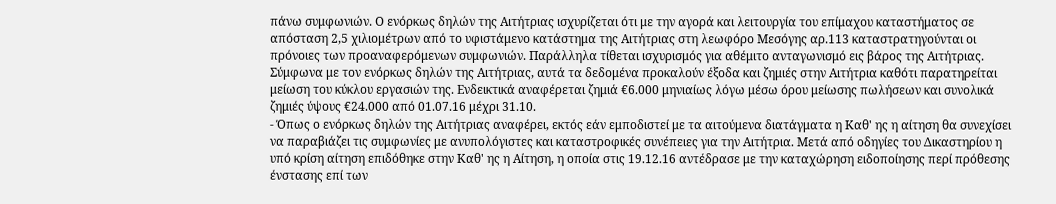πάνω συμφωνιών. Ο ενόρκως δηλών της Αιτήτριας ισχυρίζεται ότι με την αγορά και λειτουργία του επίμαχου καταστήματος σε απόσταση 2,5 χιλιομέτρων από το υφιστάμενο κατάστημα της Αιτήτριας στη λεωφόρο Μεσόγης αρ.113 καταστρατηγούνται οι πρόνοιες των προαναφερόμενων συμφωνιών. Παράλληλα τίθεται ισχυρισμός για αθέμιτο ανταγωνισμό εις βάρος της Αιτήτριας. Σύμφωνα με τον ενόρκως δηλών της Αιτήτριας, αυτά τα δεδομένα προκαλούν έξοδα και ζημιές στην Αιτήτρια καθότι παρατηρείται μείωση του κύκλου εργασιών της. Ενδεικτικά αναφέρεται ζημιά €6.000 μηνιαίως λόγω μέσω όρου μείωσης πωλήσεων και συνολικά ζημιές ύψους €24.000 από 01.07.16 μέχρι 31.10.
- Όπως ο ενόρκως δηλών της Αιτήτριας αναφέρει, εκτός εάν εμποδιστεί με τα αιτούμενα διατάγματα η Καθ' ης η αίτηση θα συνεχίσει να παραβιάζει τις συμφωνίες με ανυπολόγιστες και καταστροφικές συνέπειες για την Αιτήτρια. Μετά από οδηγίες του Δικαστηρίου η υπό κρίση αίτηση επιδόθηκε στην Καθ' ης η Αίτηση, η οποία στις 19.12.16 αντέδρασε με την καταχώρηση ειδοποίησης περί πρόθεσης ένστασης επί των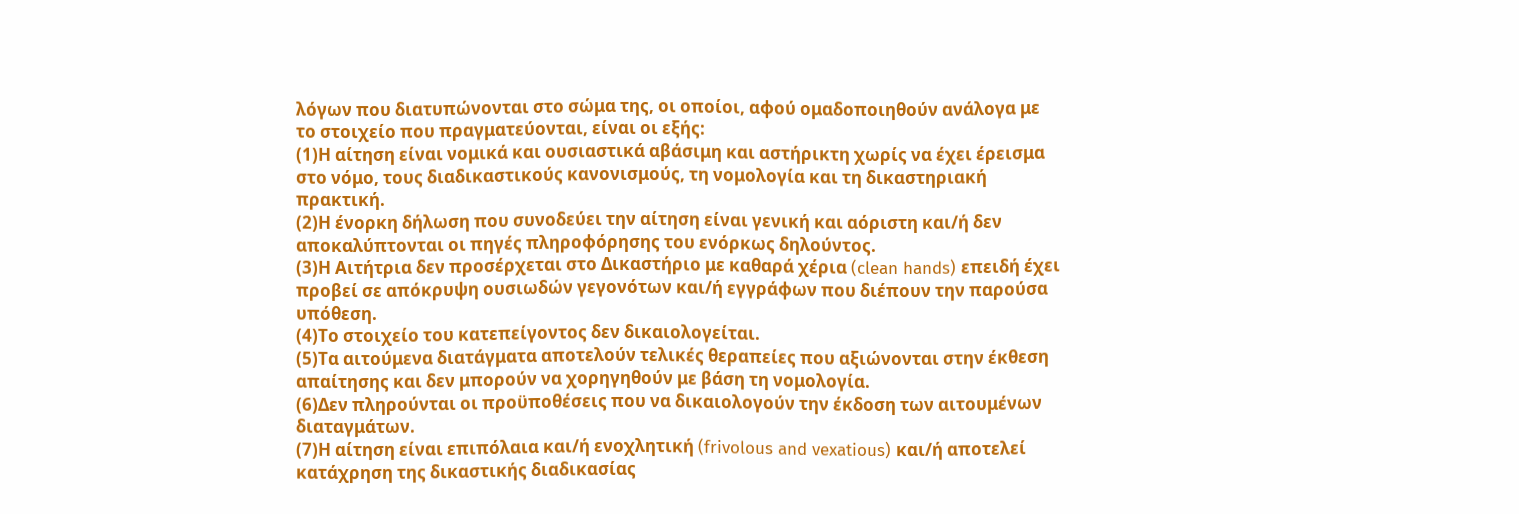λόγων που διατυπώνονται στο σώμα της, οι οποίοι, αφού ομαδοποιηθούν ανάλογα με το στοιχείο που πραγματεύονται, είναι οι εξής:
(1)Η αίτηση είναι νομικά και ουσιαστικά αβάσιμη και αστήρικτη χωρίς να έχει έρεισμα στο νόμο, τους διαδικαστικούς κανονισμούς, τη νομολογία και τη δικαστηριακή πρακτική.
(2)Η ένορκη δήλωση που συνοδεύει την αίτηση είναι γενική και αόριστη και/ή δεν αποκαλύπτονται οι πηγές πληροφόρησης του ενόρκως δηλούντος.
(3)Η Αιτήτρια δεν προσέρχεται στο Δικαστήριο με καθαρά χέρια (clean hands) επειδή έχει προβεί σε απόκρυψη ουσιωδών γεγονότων και/ή εγγράφων που διέπουν την παρούσα υπόθεση.
(4)Το στοιχείο του κατεπείγοντος δεν δικαιολογείται.
(5)Τα αιτούμενα διατάγματα αποτελούν τελικές θεραπείες που αξιώνονται στην έκθεση απαίτησης και δεν μπορούν να χορηγηθούν με βάση τη νομολογία.
(6)Δεν πληρούνται οι προϋποθέσεις που να δικαιολογούν την έκδοση των αιτουμένων διαταγμάτων.
(7)Η αίτηση είναι επιπόλαια και/ή ενοχλητική (frivolous and vexatious) και/ή αποτελεί κατάχρηση της δικαστικής διαδικασίας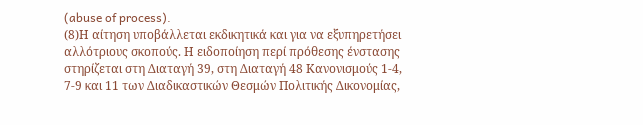(abuse of process).
(8)Η αίτηση υποβάλλεται εκδικητικά και για να εξυπηρετήσει αλλότριους σκοπούς. Η ειδοποίηση περί πρόθεσης ένστασης στηρίζεται στη Διαταγή 39, στη Διαταγή 48 Κανονισμούς 1-4, 7-9 και 11 των Διαδικαστικών Θεσμών Πολιτικής Δικονομίας,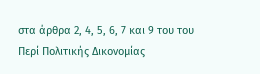στα άρθρα 2, 4, 5, 6, 7 και 9 του του Περί Πολιτικής Δικονομίας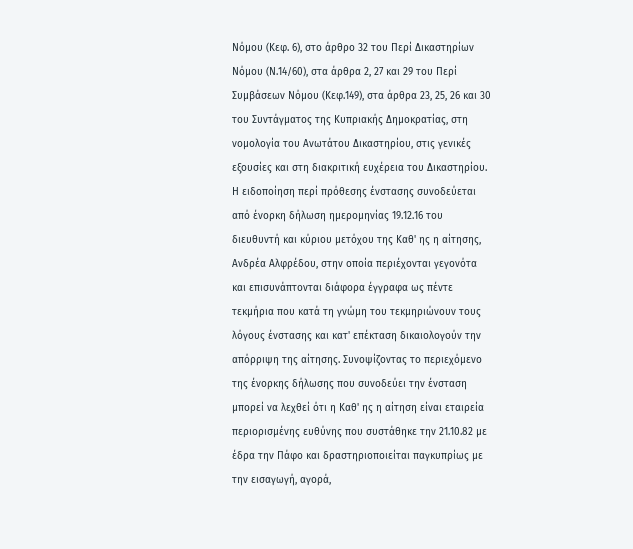Νόμου (Κεφ. 6), στο άρθρο 32 του Περί Δικαστηρίων Νόμου (Ν.14/60), στα άρθρα 2, 27 και 29 του Περί Συμβάσεων Νόμου (Κεφ.149), στα άρθρα 23, 25, 26 και 30 του Συντάγματος της Κυπριακής Δημοκρατίας, στη νομολογία του Ανωτάτου Δικαστηρίου, στις γενικές εξουσίες και στη διακριτική ευχέρεια του Δικαστηρίου. Η ειδοποίηση περί πρόθεσης ένστασης συνοδεύεται από ένορκη δήλωση ημερομηνίας 19.12.16 του διευθυντή και κύριου μετόχου της Καθ' ης η αίτησης, Ανδρέα Αλφρέδου, στην οποία περιέχονται γεγονότα και επισυνάπτονται διάφορα έγγραφα ως πέντε τεκμήρια που κατά τη γνώμη του τεκμηριώνουν τους λόγους ένστασης και κατ' επέκταση δικαιολογούν την απόρριψη της αίτησης. Συνοψίζοντας το περιεχόμενο της ένορκης δήλωσης που συνοδεύει την ένσταση μπορεί να λεχθεί ότι η Καθ' ης η αίτηση είναι εταιρεία περιορισμένης ευθύνης που συστάθηκε την 21.10.82 με έδρα την Πάφο και δραστηριοποιείται παγκυπρίως με την εισαγωγή, αγορά,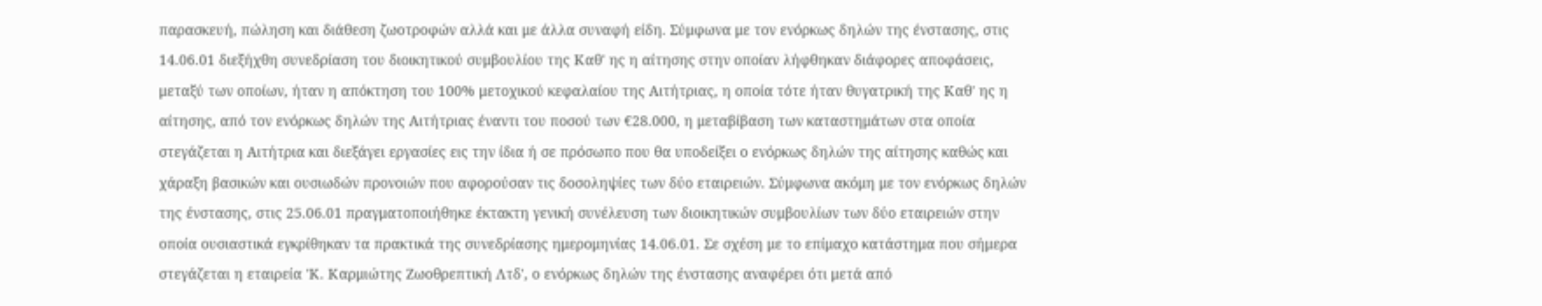παρασκευή, πώληση και διάθεση ζωοτροφών αλλά και με άλλα συναφή είδη. Σύμφωνα με τον ενόρκως δηλών της ένστασης, στις 14.06.01 διεξήχθη συνεδρίαση του διοικητικού συμβουλίου της Καθ' ης η αίτησης στην οποίαν λήφθηκαν διάφορες αποφάσεις, μεταξύ των οποίων, ήταν η απόκτηση του 100% μετοχικού κεφαλαίου της Αιτήτριας, η οποία τότε ήταν θυγατρική της Καθ' ης η αίτησης, από τον ενόρκως δηλών της Αιτήτριας έναντι του ποσού των €28.000, η μεταβίβαση των καταστημάτων στα οποία στεγάζεται η Αιτήτρια και διεξάγει εργασίες εις την ίδια ή σε πρόσωπο που θα υποδείξει ο ενόρκως δηλών της αίτησης καθώς και χάραξη βασικών και ουσιωδών προνοιών που αφορούσαν τις δοσοληψίες των δύο εταιρειών. Σύμφωνα ακόμη με τον ενόρκως δηλών της ένστασης, στις 25.06.01 πραγματοποιήθηκε έκτακτη γενική συνέλευση των διοικητικών συμβουλίων των δύο εταιρειών στην οποία ουσιαστικά εγκρίθηκαν τα πρακτικά της συνεδρίασης ημερομηνίας 14.06.01. Σε σχέση με το επίμαχο κατάστημα που σήμερα στεγάζεται η εταιρεία 'Κ. Καρμιώτης Ζωοθρεπτική Λτδ', ο ενόρκως δηλών της ένστασης αναφέρει ότι μετά από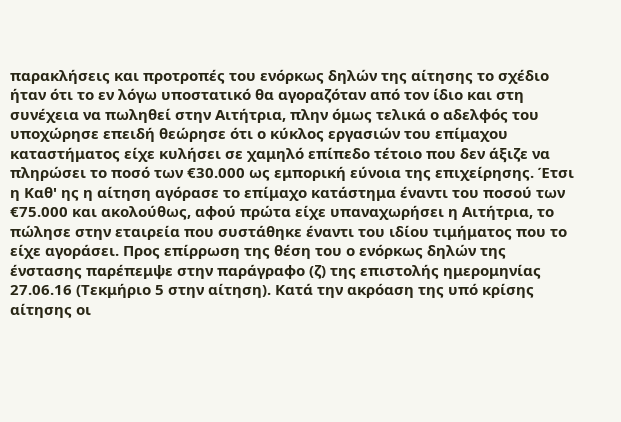παρακλήσεις και προτροπές του ενόρκως δηλών της αίτησης το σχέδιο ήταν ότι το εν λόγω υποστατικό θα αγοραζόταν από τον ίδιο και στη συνέχεια να πωληθεί στην Αιτήτρια, πλην όμως τελικά ο αδελφός του υποχώρησε επειδή θεώρησε ότι ο κύκλος εργασιών του επίμαχου καταστήματος είχε κυλήσει σε χαμηλό επίπεδο τέτοιο που δεν άξιζε να πληρώσει το ποσό των €30.000 ως εμπορική εύνοια της επιχείρησης. Έτσι η Καθ' ης η αίτηση αγόρασε το επίμαχο κατάστημα έναντι του ποσού των €75.000 και ακολούθως, αφού πρώτα είχε υπαναχωρήσει η Αιτήτρια, το πώλησε στην εταιρεία που συστάθηκε έναντι του ιδίου τιμήματος που το είχε αγοράσει. Προς επίρρωση της θέση του ο ενόρκως δηλών της ένστασης παρέπεμψε στην παράγραφο (ζ) της επιστολής ημερομηνίας 27.06.16 (Τεκμήριο 5 στην αίτηση). Κατά την ακρόαση της υπό κρίσης αίτησης οι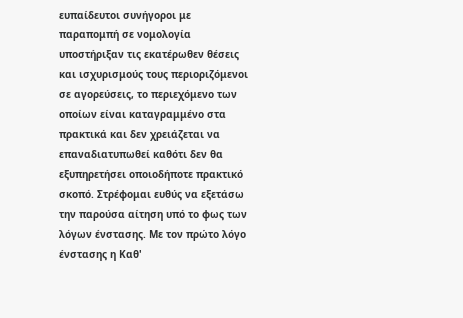ευπαίδευτοι συνήγοροι με παραπομπή σε νομολογία υποστήριξαν τις εκατέρωθεν θέσεις και ισχυρισμούς τους περιοριζόμενοι σε αγορεύσεις, το περιεχόμενο των οποίων είναι καταγραμμένο στα πρακτικά και δεν χρειάζεται να επαναδιατυπωθεί καθότι δεν θα εξυπηρετήσει οποιοδήποτε πρακτικό σκοπό. Στρέφομαι ευθύς να εξετάσω την παρούσα αίτηση υπό το φως των λόγων ένστασης. Με τον πρώτο λόγο ένστασης η Καθ'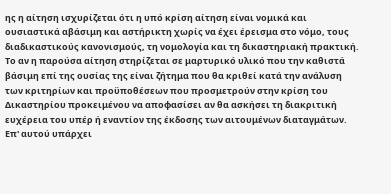ης η αίτηση ισχυρίζεται ότι η υπό κρίση αίτηση είναι νομικά και ουσιαστικά αβάσιμη και αστήρικτη χωρίς να έχει έρεισμα στο νόμο, τους διαδικαστικούς κανονισμούς, τη νομολογία και τη δικαστηριακή πρακτική. Το αν η παρούσα αίτηση στηρίζεται σε μαρτυρικό υλικό που την καθιστά βάσιμη επί της ουσίας της είναι ζήτημα που θα κριθεί κατά την ανάλυση των κριτηρίων και προϋποθέσεων που προσμετρούν στην κρίση του Δικαστηρίου προκειμένου να αποφασίσει αν θα ασκήσει τη διακριτική ευχέρεια του υπέρ ή εναντίον της έκδοσης των αιτουμένων διαταγμάτων. Επ' αυτού υπάρχει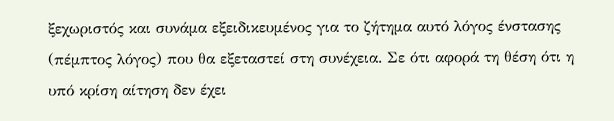ξεχωριστός και συνάμα εξειδικευμένος για το ζήτημα αυτό λόγος ένστασης (πέμπτος λόγος) που θα εξεταστεί στη συνέχεια. Σε ότι αφορά τη θέση ότι η υπό κρίση αίτηση δεν έχει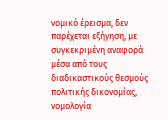νομικό έρεισμα, δεν παρέχεται εξήγηση, με συγκεκριμένη αναφορά μέσα από τους διαδικαστικούς θεσμούς πολιτικής δικονομίας, νομολογία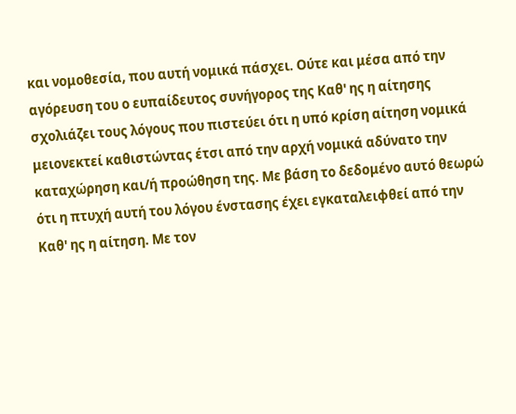και νομοθεσία, που αυτή νομικά πάσχει. Ούτε και μέσα από την αγόρευση του ο ευπαίδευτος συνήγορος της Καθ' ης η αίτησης σχολιάζει τους λόγους που πιστεύει ότι η υπό κρίση αίτηση νομικά μειονεκτεί καθιστώντας έτσι από την αρχή νομικά αδύνατο την καταχώρηση και/ή προώθηση της. Με βάση το δεδομένο αυτό θεωρώ ότι η πτυχή αυτή του λόγου ένστασης έχει εγκαταλειφθεί από την Καθ' ης η αίτηση. Με τον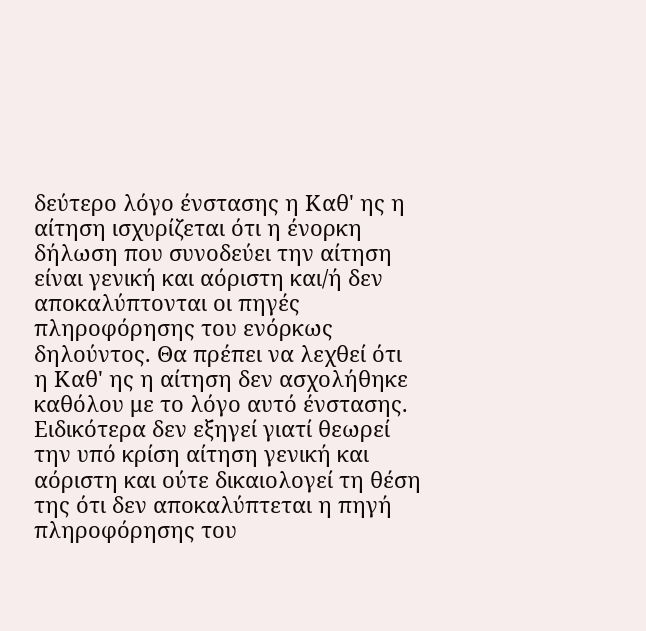δεύτερο λόγο ένστασης η Καθ' ης η αίτηση ισχυρίζεται ότι η ένορκη δήλωση που συνοδεύει την αίτηση είναι γενική και αόριστη και/ή δεν αποκαλύπτονται οι πηγές πληροφόρησης του ενόρκως δηλούντος. Θα πρέπει να λεχθεί ότι η Καθ' ης η αίτηση δεν ασχολήθηκε καθόλου με το λόγο αυτό ένστασης. Ειδικότερα δεν εξηγεί γιατί θεωρεί την υπό κρίση αίτηση γενική και αόριστη και ούτε δικαιολογεί τη θέση της ότι δεν αποκαλύπτεται η πηγή πληροφόρησης του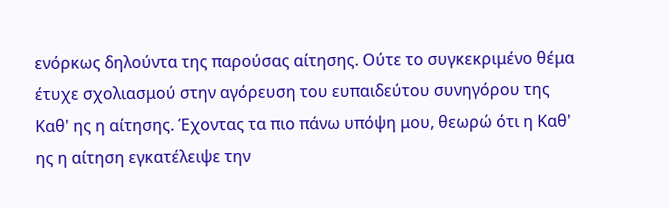ενόρκως δηλούντα της παρούσας αίτησης. Ούτε το συγκεκριμένο θέμα έτυχε σχολιασμού στην αγόρευση του ευπαιδεύτου συνηγόρου της Καθ' ης η αίτησης. Έχοντας τα πιο πάνω υπόψη μου, θεωρώ ότι η Καθ' ης η αίτηση εγκατέλειψε την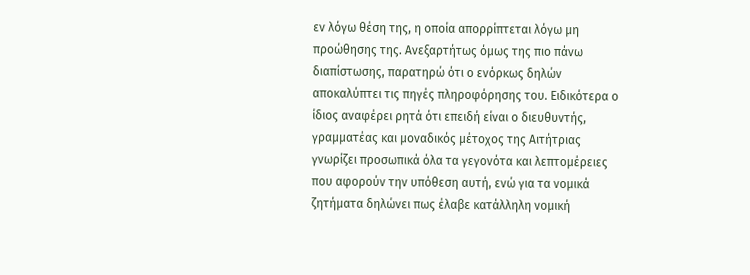εν λόγω θέση της, η οποία απορρίπτεται λόγω μη προώθησης της. Ανεξαρτήτως όμως της πιο πάνω διαπίστωσης, παρατηρώ ότι ο ενόρκως δηλών αποκαλύπτει τις πηγές πληροφόρησης του. Ειδικότερα ο ίδιος αναφέρει ρητά ότι επειδή είναι ο διευθυντής, γραμματέας και μοναδικός μέτοχος της Αιτήτριας γνωρίζει προσωπικά όλα τα γεγονότα και λεπτομέρειες που αφορούν την υπόθεση αυτή, ενώ για τα νομικά ζητήματα δηλώνει πως έλαβε κατάλληλη νομική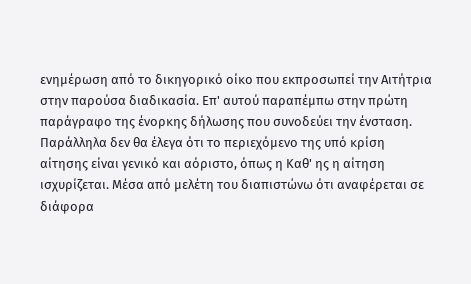ενημέρωση από το δικηγορικό οίκο που εκπροσωπεί την Αιτήτρια στην παρούσα διαδικασία. Επ' αυτού παραπέμπω στην πρώτη παράγραφο της ένορκης δήλωσης που συνοδεύει την ένσταση. Παράλληλα δεν θα έλεγα ότι το περιεχόμενο της υπό κρίση αίτησης είναι γενικό και αόριστο, όπως η Καθ' ης η αίτηση ισχυρίζεται. Μέσα από μελέτη του διαπιστώνω ότι αναφέρεται σε διάφορα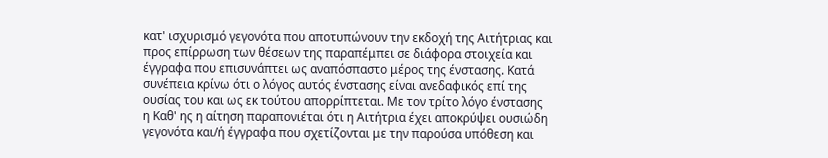κατ' ισχυρισμό γεγονότα που αποτυπώνουν την εκδοχή της Αιτήτριας και προς επίρρωση των θέσεων της παραπέμπει σε διάφορα στοιχεία και έγγραφα που επισυνάπτει ως αναπόσπαστο μέρος της ένστασης. Κατά συνέπεια κρίνω ότι ο λόγος αυτός ένστασης είναι ανεδαφικός επί της ουσίας του και ως εκ τούτου απορρίπτεται. Με τον τρίτο λόγο ένστασης η Καθ' ης η αίτηση παραπονιέται ότι η Αιτήτρια έχει αποκρύψει ουσιώδη γεγονότα και/ή έγγραφα που σχετίζονται με την παρούσα υπόθεση και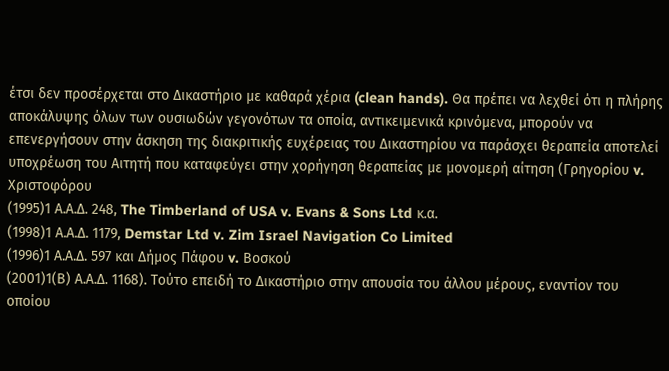έτσι δεν προσέρχεται στο Δικαστήριο με καθαρά χέρια (clean hands). Θα πρέπει να λεχθεί ότι η πλήρης αποκάλυψης όλων των ουσιωδών γεγονότων τα οποία, αντικειμενικά κρινόμενα, μπορούν να επενεργήσουν στην άσκηση της διακριτικής ευχέρειας του Δικαστηρίου να παράσχει θεραπεία αποτελεί υποχρέωση του Αιτητή που καταφεύγει στην χορήγηση θεραπείας με μονομερή αίτηση (Γρηγορίου v. Χριστοφόρου
(1995)1 Α.Α.Δ. 248, The Timberland of USA v. Evans & Sons Ltd κ.α.
(1998)1 Α.Α.Δ. 1179, Demstar Ltd v. Zim Israel Navigation Co Limited
(1996)1 Α.Α.Δ. 597 και Δήμος Πάφου v. Βοσκού
(2001)1(Β) Α.Α.Δ. 1168). Τούτο επειδή το Δικαστήριο στην απουσία του άλλου μέρους, εναντίον του οποίου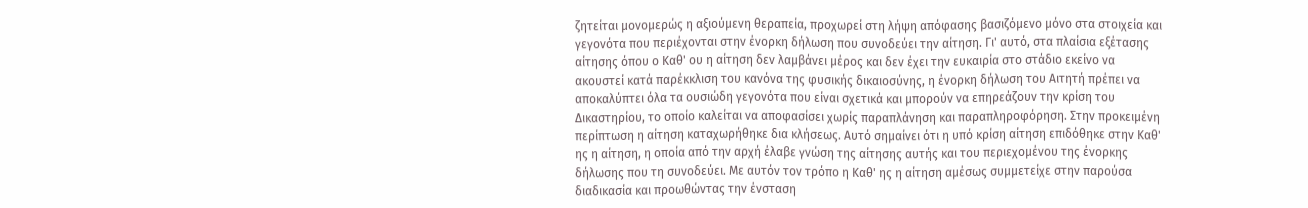ζητείται μονομερώς η αξιούμενη θεραπεία, προχωρεί στη λήψη απόφασης βασιζόμενο μόνο στα στοιχεία και γεγονότα που περιέχονται στην ένορκη δήλωση που συνοδεύει την αίτηση. Γι' αυτό, στα πλαίσια εξέτασης αίτησης όπου ο Καθ' ου η αίτηση δεν λαμβάνει μέρος και δεν έχει την ευκαιρία στο στάδιο εκείνο να ακουστεί κατά παρέκκλιση του κανόνα της φυσικής δικαιοσύνης, η ένορκη δήλωση του Αιτητή πρέπει να αποκαλύπτει όλα τα ουσιώδη γεγονότα που είναι σχετικά και μπορούν να επηρεάζουν την κρίση του Δικαστηρίου, το οποίο καλείται να αποφασίσει χωρίς παραπλάνηση και παραπληροφόρηση. Στην προκειμένη περίπτωση η αίτηση καταχωρήθηκε δια κλήσεως. Αυτό σημαίνει ότι η υπό κρίση αίτηση επιδόθηκε στην Καθ' ης η αίτηση, η οποία από την αρχή έλαβε γνώση της αίτησης αυτής και του περιεχομένου της ένορκης δήλωσης που τη συνοδεύει. Με αυτόν τον τρόπο η Καθ' ης η αίτηση αμέσως συμμετείχε στην παρούσα διαδικασία και προωθώντας την ένσταση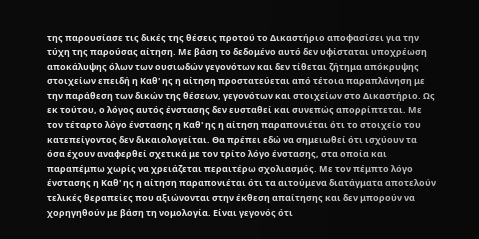της παρουσίασε τις δικές της θέσεις προτού το Δικαστήριο αποφασίσει για την τύχη της παρούσας αίτηση. Με βάση το δεδομένο αυτό δεν υφίσταται υποχρέωση αποκάλυψης όλων των ουσιωδών γεγονότων και δεν τίθεται ζήτημα απόκρυψης στοιχείων επειδή η Καθ' ης η αίτηση προστατεύεται από τέτοια παραπλάνηση με την παράθεση των δικών της θέσεων, γεγονότων και στοιχείων στο Δικαστήριο. Ως εκ τούτου, ο λόγος αυτός ένστασης δεν ευσταθεί και συνεπώς απορρίπτεται. Με τον τέταρτο λόγο ένστασης η Καθ' ης η αίτηση παραπονιέται ότι το στοιχείο του κατεπείγοντος δεν δικαιολογείται. Θα πρέπει εδώ να σημειωθεί ότι ισχύουν τα όσα έχουν αναφερθεί σχετικά με τον τρίτο λόγο ένστασης, στα οποία και παραπέμπω χωρίς να χρειάζεται περαιτέρω σχολιασμός. Με τον πέμπτο λόγο ένστασης η Καθ' ης η αίτηση παραπονιέται ότι τα αιτούμενα διατάγματα αποτελούν τελικές θεραπείες που αξιώνονται στην έκθεση απαίτησης και δεν μπορούν να χορηγηθούν με βάση τη νομολογία. Είναι γεγονός ότι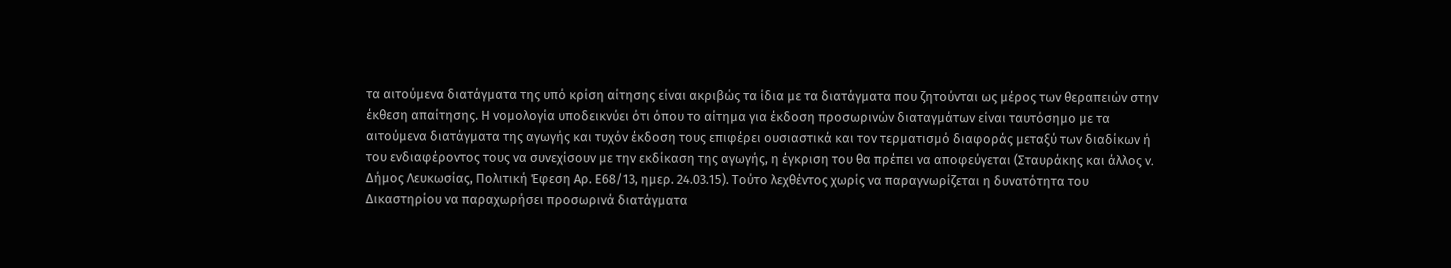τα αιτούμενα διατάγματα της υπό κρίση αίτησης είναι ακριβώς τα ίδια με τα διατάγματα που ζητούνται ως μέρος των θεραπειών στην έκθεση απαίτησης. Η νομολογία υποδεικνύει ότι όπου το αίτημα για έκδοση προσωρινών διαταγμάτων είναι ταυτόσημο με τα αιτούμενα διατάγματα της αγωγής και τυχόν έκδοση τους επιφέρει ουσιαστικά και τον τερματισμό διαφοράς μεταξύ των διαδίκων ή του ενδιαφέροντος τους να συνεχίσουν με την εκδίκαση της αγωγής, η έγκριση του θα πρέπει να αποφεύγεται (Σταυράκης και άλλος v. Δήμος Λευκωσίας, Πολιτική Έφεση Αρ. Ε68/13, ημερ. 24.03.15). Τούτο λεχθέντος χωρίς να παραγνωρίζεται η δυνατότητα του Δικαστηρίου να παραχωρήσει προσωρινά διατάγματα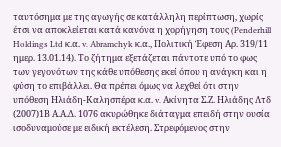ταυτόσημα με της αγωγής σε κατάλληλη περίπτωση, χωρίς έτσι να αποκλείεται κατά κανόνα η χορήγηση τους (Penderhill Holdings Ltd κ.α. v. Abramchyk κ.α., Πολιτική Έφεση Αρ. 319/11 ημερ. 13.01.14). Το ζήτημα εξετάζεται πάντοτε υπό το φως των γεγονότων της κάθε υπόθεσης εκεί όπου η ανάγκη και η φύση το επιβάλλει. Θα πρέπει όμως να λεχθεί ότι στην υπόθεση Ηλιάδη-Καλησπέρα κ.α. v. Ακίνητα Σ.Ζ. Ηλιάδης Λτδ
(2007)1Β Α.Α.Δ. 1076 ακυρώθηκε διάταγμα επειδή στην ουσία ισοδυναμούσε με ειδική εκτέλεση. Στρεφόμενος στην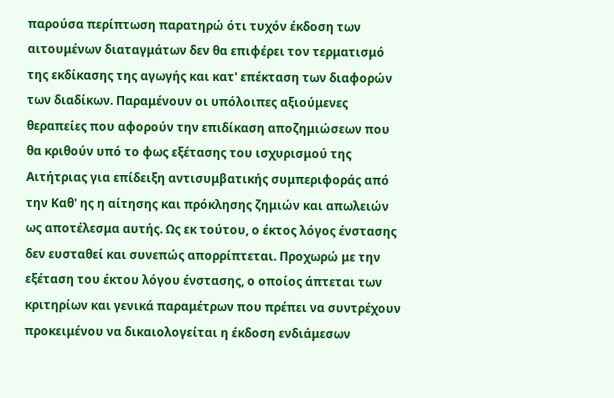παρούσα περίπτωση παρατηρώ ότι τυχόν έκδοση των αιτουμένων διαταγμάτων δεν θα επιφέρει τον τερματισμό της εκδίκασης της αγωγής και κατ' επέκταση των διαφορών των διαδίκων. Παραμένουν οι υπόλοιπες αξιούμενες θεραπείες που αφορούν την επιδίκαση αποζημιώσεων που θα κριθούν υπό το φως εξέτασης του ισχυρισμού της Αιτήτριας για επίδειξη αντισυμβατικής συμπεριφοράς από την Καθ' ης η αίτησης και πρόκλησης ζημιών και απωλειών ως αποτέλεσμα αυτής. Ως εκ τούτου, ο έκτος λόγος ένστασης δεν ευσταθεί και συνεπώς απορρίπτεται. Προχωρώ με την εξέταση του έκτου λόγου ένστασης, ο οποίος άπτεται των κριτηρίων και γενικά παραμέτρων που πρέπει να συντρέχουν προκειμένου να δικαιολογείται η έκδοση ενδιάμεσων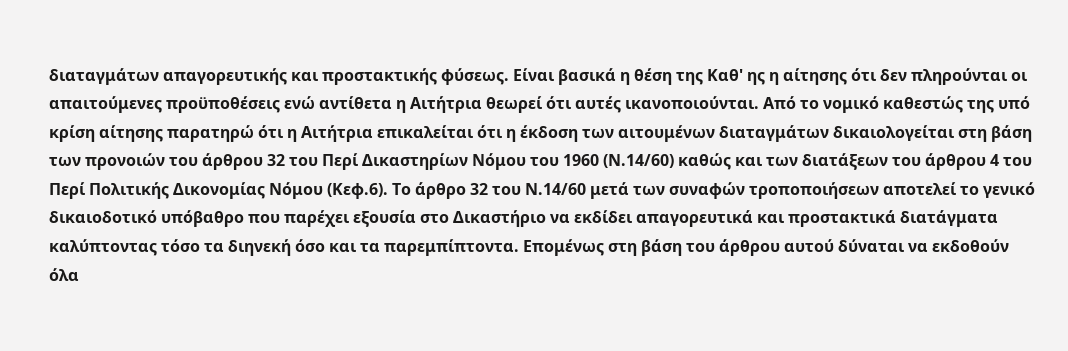διαταγμάτων απαγορευτικής και προστακτικής φύσεως. Είναι βασικά η θέση της Καθ' ης η αίτησης ότι δεν πληρούνται οι απαιτούμενες προϋποθέσεις ενώ αντίθετα η Αιτήτρια θεωρεί ότι αυτές ικανοποιούνται. Από το νομικό καθεστώς της υπό κρίση αίτησης παρατηρώ ότι η Αιτήτρια επικαλείται ότι η έκδοση των αιτουμένων διαταγμάτων δικαιολογείται στη βάση των προνοιών του άρθρου 32 του Περί Δικαστηρίων Νόμου του 1960 (Ν.14/60) καθώς και των διατάξεων του άρθρου 4 του Περί Πολιτικής Δικονομίας Νόμου (Κεφ.6). Το άρθρο 32 του Ν.14/60 μετά των συναφών τροποποιήσεων αποτελεί το γενικό δικαιοδοτικό υπόβαθρο που παρέχει εξουσία στο Δικαστήριο να εκδίδει απαγορευτικά και προστακτικά διατάγματα καλύπτοντας τόσο τα διηνεκή όσο και τα παρεμπίπτοντα. Επομένως στη βάση του άρθρου αυτού δύναται να εκδοθούν όλα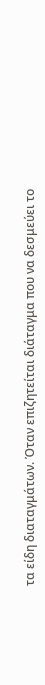τα είδη διαταγμάτων. Όταν επιζητείται διάταγμα που να δεσμεύει το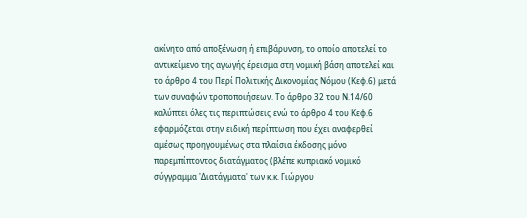ακίνητο από αποξένωση ή επιβάρυνση, το οποίο αποτελεί το αντικείμενο της αγωγής έρεισμα στη νομική βάση αποτελεί και το άρθρο 4 του Περί Πολιτικής Δικονομίας Νόμου (Κεφ.6) μετά των συναφών τροποποιήσεων. Το άρθρο 32 του Ν.14/60 καλύπτει όλες τις περιπτώσεις ενώ το άρθρο 4 του Κεφ.6 εφαρμόζεται στην ειδική περίπτωση που έχει αναφερθεί αμέσως προηγουμένως στα πλαίσια έκδοσης μόνο παρεμπίπτοντος διατάγματος (βλέπε κυπριακό νομικό σύγγραμμα 'Διατάγματα' των κ.κ. Γιώργου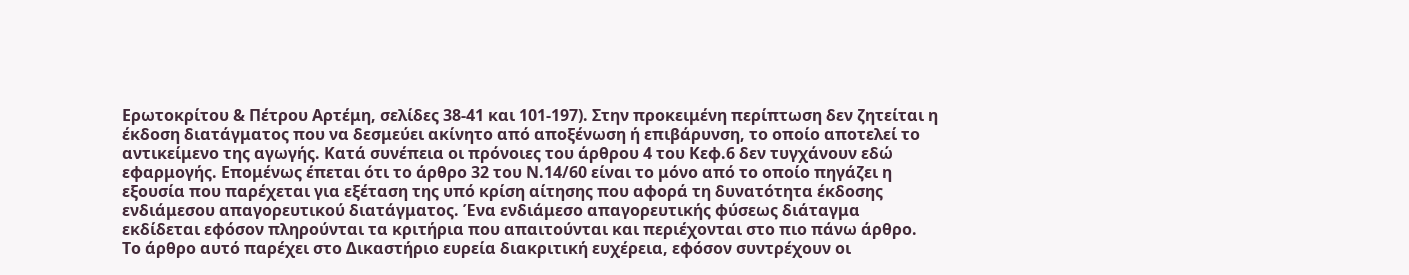Ερωτοκρίτου & Πέτρου Αρτέμη, σελίδες 38-41 και 101-197). Στην προκειμένη περίπτωση δεν ζητείται η έκδοση διατάγματος που να δεσμεύει ακίνητο από αποξένωση ή επιβάρυνση, το οποίο αποτελεί το αντικείμενο της αγωγής. Κατά συνέπεια οι πρόνοιες του άρθρου 4 του Κεφ.6 δεν τυγχάνουν εδώ εφαρμογής. Επομένως έπεται ότι το άρθρο 32 του Ν.14/60 είναι το μόνο από το οποίο πηγάζει η εξουσία που παρέχεται για εξέταση της υπό κρίση αίτησης που αφορά τη δυνατότητα έκδοσης ενδιάμεσου απαγορευτικού διατάγματος. Ένα ενδιάμεσο απαγορευτικής φύσεως διάταγμα εκδίδεται εφόσον πληρούνται τα κριτήρια που απαιτούνται και περιέχονται στο πιο πάνω άρθρο. Το άρθρο αυτό παρέχει στο Δικαστήριο ευρεία διακριτική ευχέρεια, εφόσον συντρέχουν οι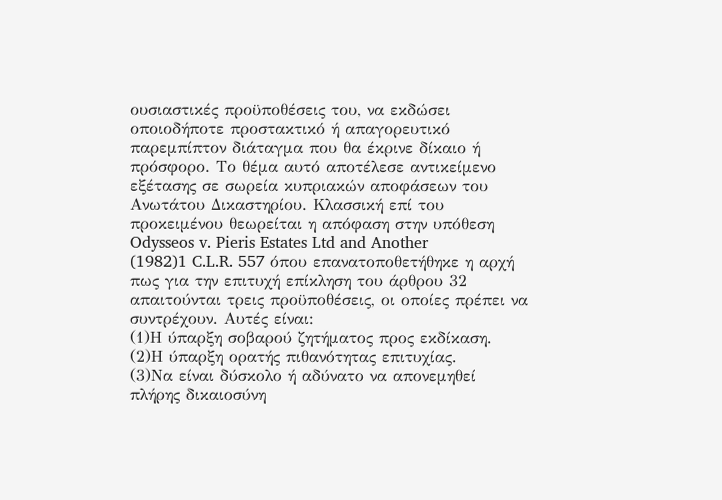ουσιαστικές προϋποθέσεις του, να εκδώσει οποιοδήποτε προστακτικό ή απαγορευτικό παρεμπίπτον διάταγμα που θα έκρινε δίκαιο ή πρόσφορο. Το θέμα αυτό αποτέλεσε αντικείμενο εξέτασης σε σωρεία κυπριακών αποφάσεων του Ανωτάτου Δικαστηρίου. Κλασσική επί του προκειμένου θεωρείται η απόφαση στην υπόθεση Odysseos v. Pieris Estates Ltd and Another
(1982)1 C.L.R. 557 όπου επανατοποθετήθηκε η αρχή πως για την επιτυχή επίκληση του άρθρου 32 απαιτούνται τρεις προϋποθέσεις, οι οποίες πρέπει να συντρέχουν. Αυτές είναι:
(1)Η ύπαρξη σοβαρού ζητήματος προς εκδίκαση.
(2)Η ύπαρξη ορατής πιθανότητας επιτυχίας.
(3)Να είναι δύσκολο ή αδύνατο να απονεμηθεί πλήρης δικαιοσύνη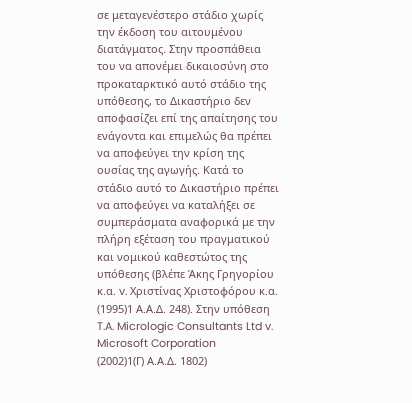σε μεταγενέστερο στάδιο χωρίς την έκδοση του αιτουμένου διατάγματος. Στην προσπάθεια του να απονέμει δικαιοσύνη στο προκαταρκτικό αυτό στάδιο της υπόθεσης, το Δικαστήριο δεν αποφασίζει επί της απαίτησης του ενάγοντα και επιμελώς θα πρέπει να αποφεύγει την κρίση της ουσίας της αγωγής. Κατά το στάδιο αυτό το Δικαστήριο πρέπει να αποφεύγει να καταλήξει σε συμπεράσματα αναφορικά με την πλήρη εξέταση του πραγματικού και νομικού καθεστώτος της υπόθεσης (βλέπε Άκης Γρηγορίου κ.α. v. Χριστίνας Χριστοφόρου κ.α.
(1995)1 Α.Α.Δ. 248). Στην υπόθεση T.A. Micrologic Consultants Ltd v. Microsoft Corporation
(2002)1(Γ) Α.Α.Δ. 1802)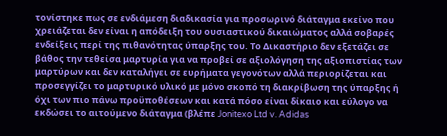τονίστηκε πως σε ενδιάμεση διαδικασία για προσωρινό διάταγμα εκείνο που χρειάζεται δεν είναι η απόδειξη του ουσιαστικού δικαιώματος αλλά σοβαρές ενδείξεις περί της πιθανότητας ύπαρξης του. Το Δικαστήριο δεν εξετάζει σε βάθος την τεθείσα μαρτυρία για να προβεί σε αξιολόγηση της αξιοπιστίας των μαρτύρων και δεν καταλήγει σε ευρήματα γεγονότων αλλά περιορίζεται και προσεγγίζει το μαρτυρικό υλικό με μόνο σκοπό τη διακρίβωση της ύπαρξης ή όχι των πιο πάνω προϋποθέσεων και κατά πόσο είναι δίκαιο και εύλογο να εκδώσει το αιτούμενο διάταγμα (βλέπε Jonitexo Ltd v. Adidas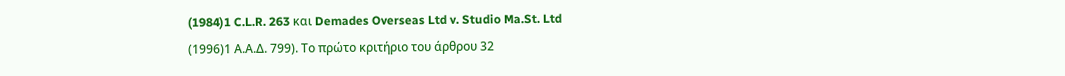(1984)1 C.L.R. 263 και Demades Overseas Ltd v. Studio Ma.St. Ltd
(1996)1 Α.Α.Δ. 799). Το πρώτο κριτήριο του άρθρου 32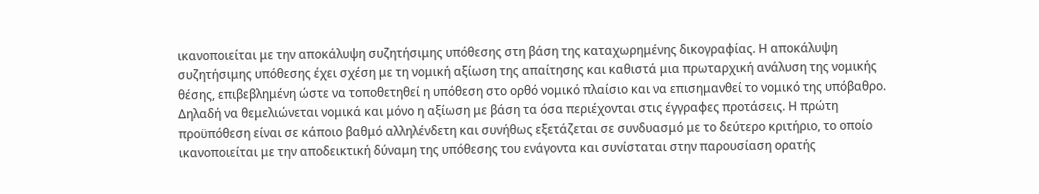ικανοποιείται με την αποκάλυψη συζητήσιμης υπόθεσης στη βάση της καταχωρημένης δικογραφίας. Η αποκάλυψη συζητήσιμης υπόθεσης έχει σχέση με τη νομική αξίωση της απαίτησης και καθιστά μια πρωταρχική ανάλυση της νομικής θέσης, επιβεβλημένη ώστε να τοποθετηθεί η υπόθεση στο ορθό νομικό πλαίσιο και να επισημανθεί το νομικό της υπόβαθρο. Δηλαδή να θεμελιώνεται νομικά και μόνο η αξίωση με βάση τα όσα περιέχονται στις έγγραφες προτάσεις. Η πρώτη προϋπόθεση είναι σε κάποιο βαθμό αλληλένδετη και συνήθως εξετάζεται σε συνδυασμό με το δεύτερο κριτήριο, το οποίο ικανοποιείται με την αποδεικτική δύναμη της υπόθεσης του ενάγοντα και συνίσταται στην παρουσίαση ορατής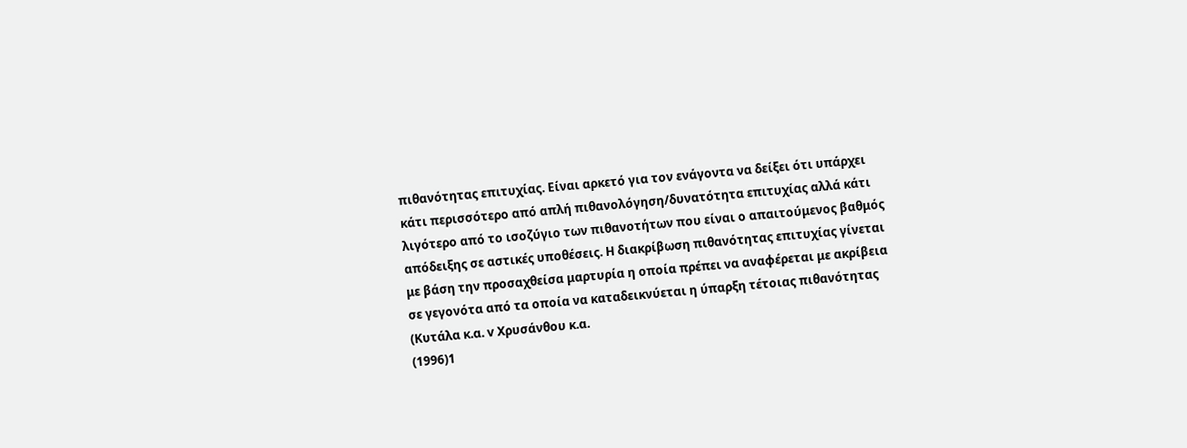πιθανότητας επιτυχίας. Είναι αρκετό για τον ενάγοντα να δείξει ότι υπάρχει κάτι περισσότερο από απλή πιθανολόγηση/δυνατότητα επιτυχίας αλλά κάτι λιγότερο από το ισοζύγιο των πιθανοτήτων που είναι ο απαιτούμενος βαθμός απόδειξης σε αστικές υποθέσεις. Η διακρίβωση πιθανότητας επιτυχίας γίνεται με βάση την προσαχθείσα μαρτυρία η οποία πρέπει να αναφέρεται με ακρίβεια σε γεγονότα από τα οποία να καταδεικνύεται η ύπαρξη τέτοιας πιθανότητας (Κυτάλα κ.α. v Χρυσάνθου κ.α.
(1996)1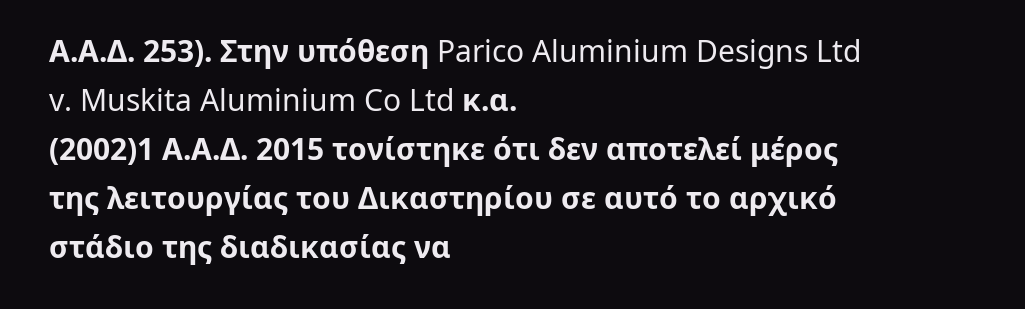Α.Α.Δ. 253). Στην υπόθεση Parico Aluminium Designs Ltd v. Muskita Aluminium Co Ltd κ.α.
(2002)1 Α.Α.Δ. 2015 τονίστηκε ότι δεν αποτελεί μέρος της λειτουργίας του Δικαστηρίου σε αυτό το αρχικό στάδιο της διαδικασίας να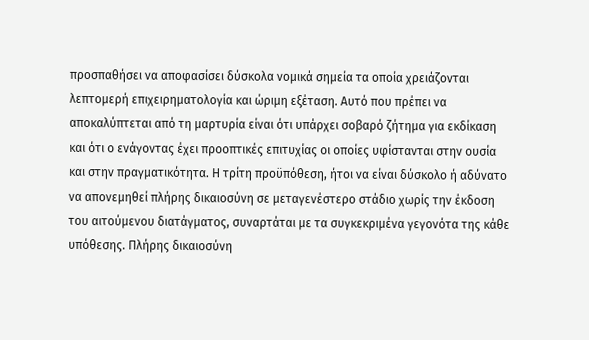προσπαθήσει να αποφασίσει δύσκολα νομικά σημεία τα οποία χρειάζονται λεπτομερή επιχειρηματολογία και ώριμη εξέταση. Αυτό που πρέπει να αποκαλύπτεται από τη μαρτυρία είναι ότι υπάρχει σοβαρό ζήτημα για εκδίκαση και ότι ο ενάγοντας έχει προοπτικές επιτυχίας οι οποίες υφίστανται στην ουσία και στην πραγματικότητα. Η τρίτη προϋπόθεση, ήτοι να είναι δύσκολο ή αδύνατο να απονεμηθεί πλήρης δικαιοσύνη σε μεταγενέστερο στάδιο χωρίς την έκδοση του αιτούμενου διατάγματος, συναρτάται με τα συγκεκριμένα γεγονότα της κάθε υπόθεσης. Πλήρης δικαιοσύνη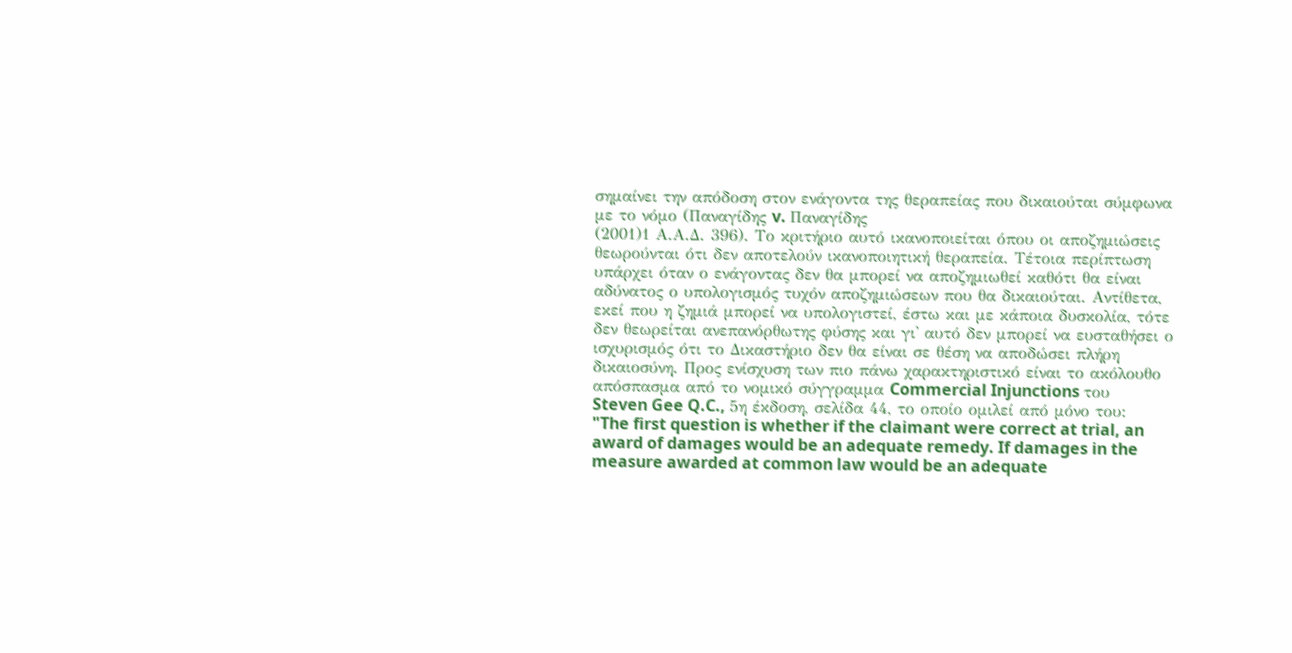σημαίνει την απόδοση στον ενάγοντα της θεραπείας που δικαιούται σύμφωνα με το νόμο (Παναγίδης v. Παναγίδης
(2001)1 Α.Α.Δ. 396). Το κριτήριο αυτό ικανοποιείται όπου οι αποζημιώσεις θεωρούνται ότι δεν αποτελούν ικανοποιητική θεραπεία. Τέτοια περίπτωση υπάρχει όταν ο ενάγοντας δεν θα μπορεί να αποζημιωθεί καθότι θα είναι αδύνατος ο υπολογισμός τυχόν αποζημιώσεων που θα δικαιούται. Αντίθετα, εκεί που η ζημιά μπορεί να υπολογιστεί, έστω και με κάποια δυσκολία, τότε δεν θεωρείται ανεπανόρθωτης φύσης και γι' αυτό δεν μπορεί να ευσταθήσει ο ισχυρισμός ότι το Δικαστήριο δεν θα είναι σε θέση να αποδώσει πλήρη δικαιοσύνη. Προς ενίσχυση των πιο πάνω χαρακτηριστικό είναι το ακόλουθο απόσπασμα από το νομικό σύγγραμμα Commercial Injunctions του Steven Gee Q.C., 5η έκδοση, σελίδα 44, το οποίο ομιλεί από μόνο του: "The first question is whether if the claimant were correct at trial, an award of damages would be an adequate remedy. If damages in the measure awarded at common law would be an adequate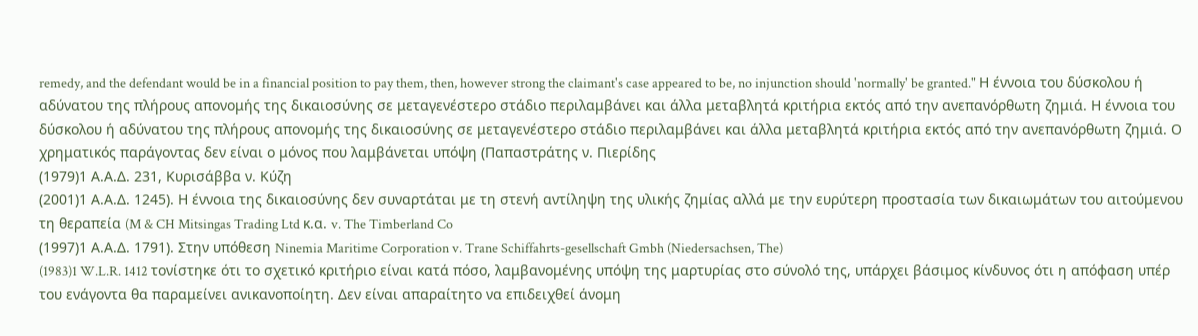remedy, and the defendant would be in a financial position to pay them, then, however strong the claimant's case appeared to be, no injunction should 'normally' be granted." Η έννοια του δύσκολου ή αδύνατου της πλήρους απονομής της δικαιοσύνης σε μεταγενέστερο στάδιο περιλαμβάνει και άλλα μεταβλητά κριτήρια εκτός από την ανεπανόρθωτη ζημιά. Η έννοια του δύσκολου ή αδύνατου της πλήρους απονομής της δικαιοσύνης σε μεταγενέστερο στάδιο περιλαμβάνει και άλλα μεταβλητά κριτήρια εκτός από την ανεπανόρθωτη ζημιά. Ο χρηματικός παράγοντας δεν είναι ο μόνος που λαμβάνεται υπόψη (Παπαστράτης ν. Πιερίδης
(1979)1 Α.Α.Δ. 231, Κυρισάββα ν. Κύζη
(2001)1 Α.Α.Δ. 1245). Η έννοια της δικαιοσύνης δεν συναρτάται με τη στενή αντίληψη της υλικής ζημίας αλλά με την ευρύτερη προστασία των δικαιωμάτων του αιτούμενου τη θεραπεία (M & CH Mitsingas Trading Ltd κ.α. v. The Timberland Co
(1997)1 Α.Α.Δ. 1791). Στην υπόθεση Ninemia Maritime Corporation v. Trane Schiffahrts-gesellschaft Gmbh (Niedersachsen, The)
(1983)1 W.L.R. 1412 τονίστηκε ότι το σχετικό κριτήριο είναι κατά πόσο, λαμβανομένης υπόψη της μαρτυρίας στο σύνολό της, υπάρχει βάσιμος κίνδυνος ότι η απόφαση υπέρ του ενάγοντα θα παραμείνει ανικανοποίητη. Δεν είναι απαραίτητο να επιδειχθεί άνομη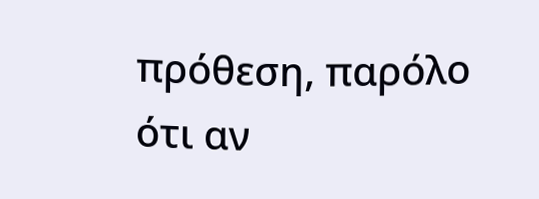πρόθεση, παρόλο ότι αν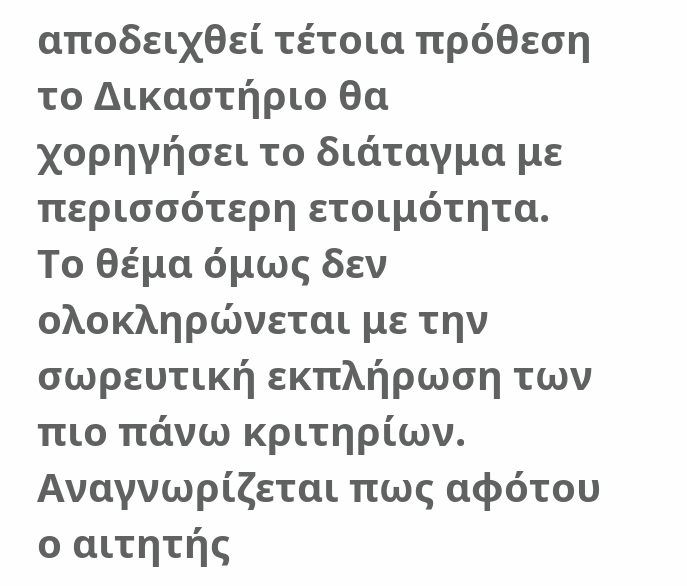αποδειχθεί τέτοια πρόθεση το Δικαστήριο θα χορηγήσει το διάταγμα με περισσότερη ετοιμότητα. Το θέμα όμως δεν ολοκληρώνεται με την σωρευτική εκπλήρωση των πιο πάνω κριτηρίων. Αναγνωρίζεται πως αφότου ο αιτητής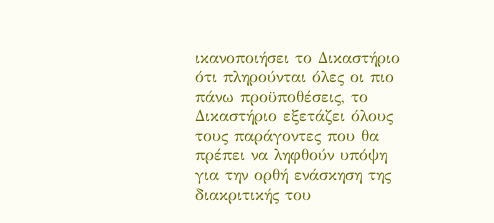ικανοποιήσει το Δικαστήριο ότι πληρούνται όλες οι πιο πάνω προϋποθέσεις, το Δικαστήριο εξετάζει όλους τους παράγοντες που θα πρέπει να ληφθούν υπόψη για την ορθή ενάσκηση της διακριτικής του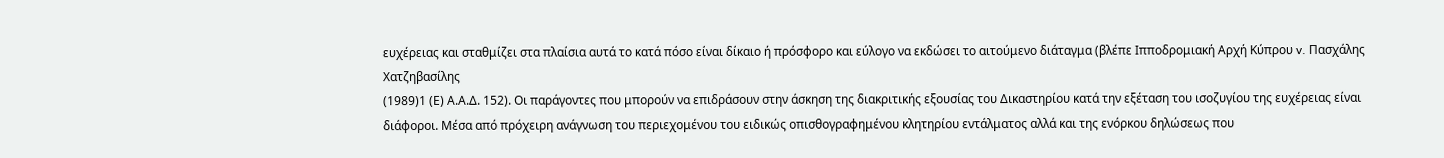ευχέρειας και σταθμίζει στα πλαίσια αυτά το κατά πόσο είναι δίκαιο ή πρόσφορο και εύλογο να εκδώσει το αιτούμενο διάταγμα (βλέπε Ιπποδρομιακή Αρχή Κύπρου v. Πασχάλης Χατζηβασίλης
(1989)1 (Ε) Α.Α.Δ. 152). Οι παράγοντες που μπορούν να επιδράσουν στην άσκηση της διακριτικής εξουσίας του Δικαστηρίου κατά την εξέταση του ισοζυγίου της ευχέρειας είναι διάφοροι. Μέσα από πρόχειρη ανάγνωση του περιεχομένου του ειδικώς οπισθογραφημένου κλητηρίου εντάλματος αλλά και της ενόρκου δηλώσεως που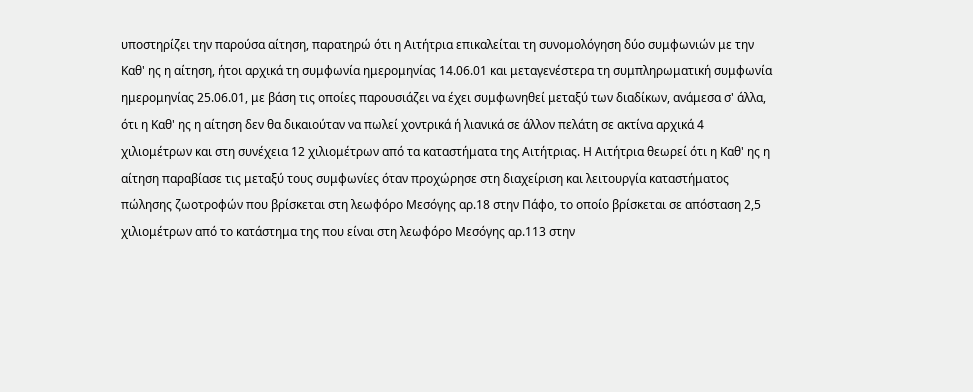υποστηρίζει την παρούσα αίτηση, παρατηρώ ότι η Αιτήτρια επικαλείται τη συνομολόγηση δύο συμφωνιών με την Καθ' ης η αίτηση, ήτοι αρχικά τη συμφωνία ημερομηνίας 14.06.01 και μεταγενέστερα τη συμπληρωματική συμφωνία ημερομηνίας 25.06.01, με βάση τις οποίες παρουσιάζει να έχει συμφωνηθεί μεταξύ των διαδίκων, ανάμεσα σ' άλλα, ότι η Καθ' ης η αίτηση δεν θα δικαιούταν να πωλεί χοντρικά ή λιανικά σε άλλον πελάτη σε ακτίνα αρχικά 4 χιλιομέτρων και στη συνέχεια 12 χιλιομέτρων από τα καταστήματα της Αιτήτριας. Η Αιτήτρια θεωρεί ότι η Καθ' ης η αίτηση παραβίασε τις μεταξύ τους συμφωνίες όταν προχώρησε στη διαχείριση και λειτουργία καταστήματος πώλησης ζωοτροφών που βρίσκεται στη λεωφόρο Μεσόγης αρ.18 στην Πάφο, το οποίο βρίσκεται σε απόσταση 2,5 χιλιομέτρων από το κατάστημα της που είναι στη λεωφόρο Μεσόγης αρ.113 στην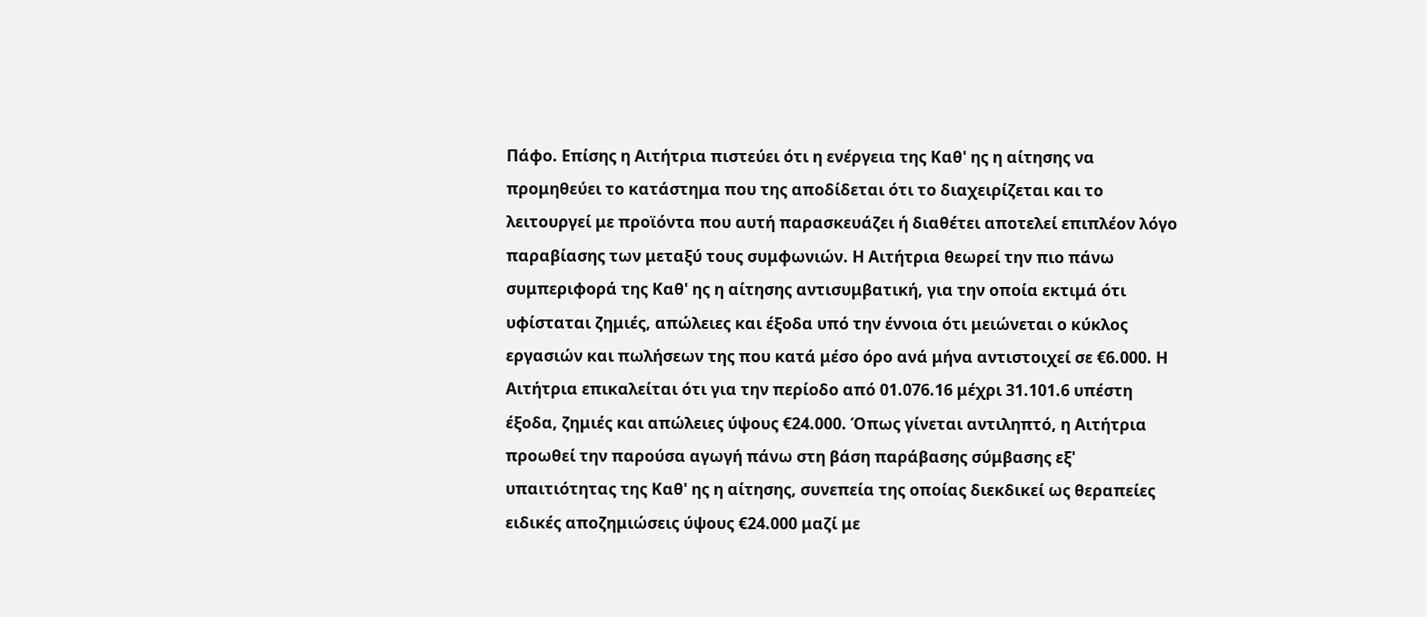Πάφο. Επίσης η Αιτήτρια πιστεύει ότι η ενέργεια της Καθ' ης η αίτησης να προμηθεύει το κατάστημα που της αποδίδεται ότι το διαχειρίζεται και το λειτουργεί με προϊόντα που αυτή παρασκευάζει ή διαθέτει αποτελεί επιπλέον λόγο παραβίασης των μεταξύ τους συμφωνιών. Η Αιτήτρια θεωρεί την πιο πάνω συμπεριφορά της Καθ' ης η αίτησης αντισυμβατική, για την οποία εκτιμά ότι υφίσταται ζημιές, απώλειες και έξοδα υπό την έννοια ότι μειώνεται ο κύκλος εργασιών και πωλήσεων της που κατά μέσο όρο ανά μήνα αντιστοιχεί σε €6.000. Η Αιτήτρια επικαλείται ότι για την περίοδο από 01.076.16 μέχρι 31.101.6 υπέστη έξοδα, ζημιές και απώλειες ύψους €24.000. Όπως γίνεται αντιληπτό, η Αιτήτρια προωθεί την παρούσα αγωγή πάνω στη βάση παράβασης σύμβασης εξ' υπαιτιότητας της Καθ' ης η αίτησης, συνεπεία της οποίας διεκδικεί ως θεραπείες ειδικές αποζημιώσεις ύψους €24.000 μαζί με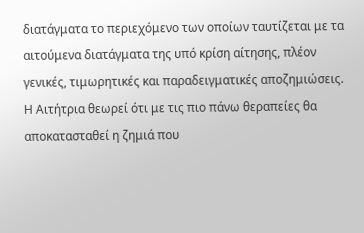διατάγματα το περιεχόμενο των οποίων ταυτίζεται με τα αιτούμενα διατάγματα της υπό κρίση αίτησης, πλέον γενικές, τιμωρητικές και παραδειγματικές αποζημιώσεις. Η Αιτήτρια θεωρεί ότι με τις πιο πάνω θεραπείες θα αποκατασταθεί η ζημιά που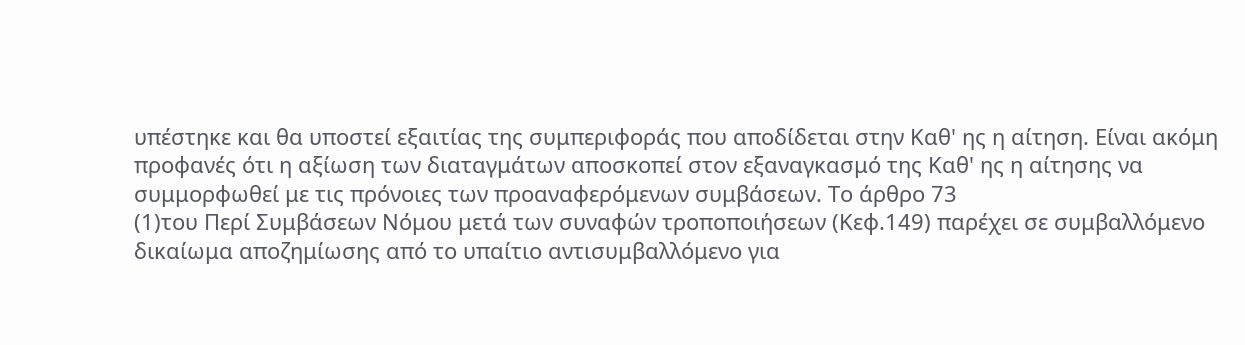υπέστηκε και θα υποστεί εξαιτίας της συμπεριφοράς που αποδίδεται στην Καθ' ης η αίτηση. Είναι ακόμη προφανές ότι η αξίωση των διαταγμάτων αποσκοπεί στον εξαναγκασμό της Καθ' ης η αίτησης να συμμορφωθεί με τις πρόνοιες των προαναφερόμενων συμβάσεων. Το άρθρο 73
(1)του Περί Συμβάσεων Νόμου μετά των συναφών τροποποιήσεων (Κεφ.149) παρέχει σε συμβαλλόμενο δικαίωμα αποζημίωσης από το υπαίτιο αντισυμβαλλόμενο για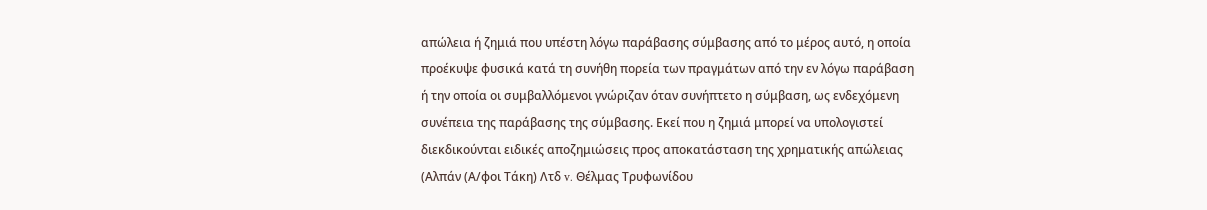απώλεια ή ζημιά που υπέστη λόγω παράβασης σύμβασης από το μέρος αυτό, η οποία προέκυψε φυσικά κατά τη συνήθη πορεία των πραγμάτων από την εν λόγω παράβαση ή την οποία οι συμβαλλόμενοι γνώριζαν όταν συνήπτετο η σύμβαση, ως ενδεχόμενη συνέπεια της παράβασης της σύμβασης. Εκεί που η ζημιά μπορεί να υπολογιστεί διεκδικούνται ειδικές αποζημιώσεις προς αποκατάσταση της χρηματικής απώλειας (Αλπάν (Α/φοι Τάκη) Λτδ v. Θέλμας Τρυφωνίδου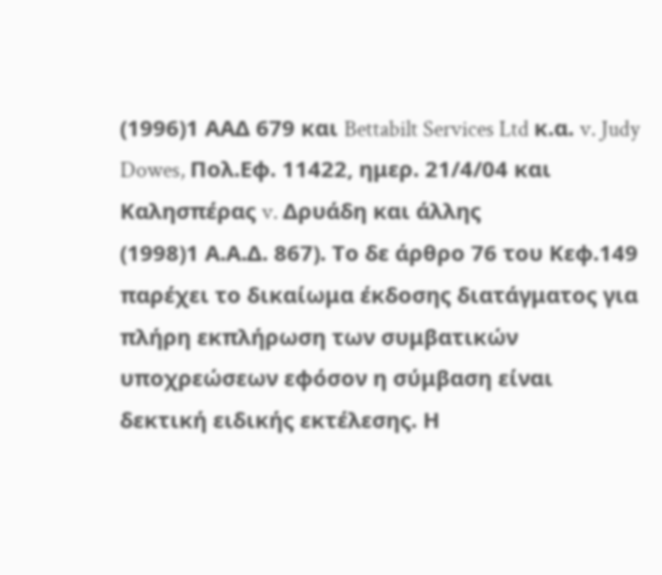(1996)1 ΑΑΔ 679 και Bettabilt Services Ltd κ.α. v. Judy Dowes, Πολ.Εφ. 11422, ημερ. 21/4/04 και Καλησπέρας v. Δρυάδη και άλλης
(1998)1 Α.Α.Δ. 867). Το δε άρθρο 76 του Κεφ.149 παρέχει το δικαίωμα έκδοσης διατάγματος για πλήρη εκπλήρωση των συμβατικών υποχρεώσεων εφόσον η σύμβαση είναι δεκτική ειδικής εκτέλεσης. Η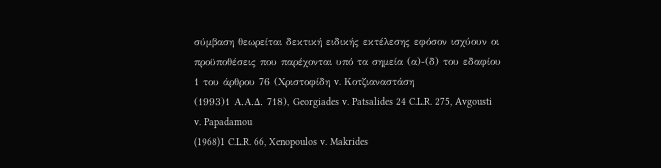σύμβαση θεωρείται δεκτική ειδικής εκτέλεσης εφόσον ισχύουν οι προϋποθέσεις που παρέχονται υπό τα σημεία (α)-(δ) του εδαφίου 1 του άρθρου 76 (Χριστοφίδη v. Κοτζιαναστάση
(1993)1 Α.Α.Δ. 718), Georgiades v. Patsalides 24 C.L.R. 275, Avgousti v. Papadamou
(1968)1 C.L.R. 66, Xenopoulos v. Makrides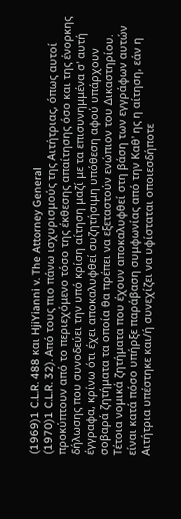(1969)1 C.L.R. 488 και HjiYianni v. The Attorney General
(1970)1 C.L.R. 32). Από τους πιο πάνω ισχυρισμούς της Αιτήτριας, όπως αυτοί προκύπτουν από το περιεχόμενο τόσο της έκθεσης απαίτησης όσο και της ένορκης δήλωσης που συνοδεύει την υπό κρίση αίτηση μαζί με τα επισυνημμένα σ' αυτή έγγραφα, κρίνω ότι έχει αποκαλυφθεί συζητήσιμη υπόθεση αφού υπάρχουν σοβαρά ζητήματα τα οποία θα πρέπει να εξεταστούν ενώπιον του Δικαστηρίου. Τέτοια νομικά ζητήματα που έχουν αποκαλυφθεί στη βάση των εγγράφων αυτών είναι κατά πόσο υπήρξε παράβαση συμφωνίας από την Καθ' ης η αίτηση, εάν η Αιτήτρια υπέστηκε και/ή συνεχίζει να υφίσταται οποιεσδήποτε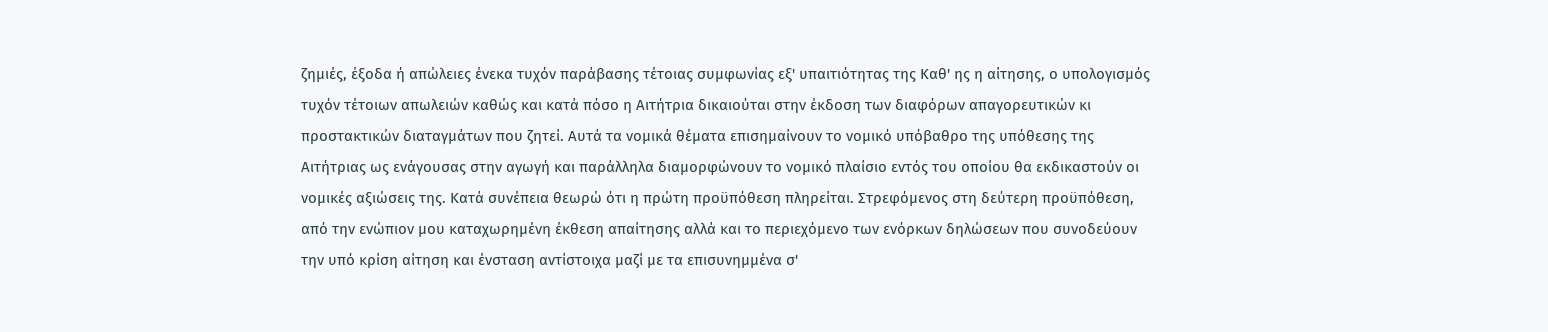ζημιές, έξοδα ή απώλειες ένεκα τυχόν παράβασης τέτοιας συμφωνίας εξ' υπαιτιότητας της Καθ' ης η αίτησης, ο υπολογισμός τυχόν τέτοιων απωλειών καθώς και κατά πόσο η Αιτήτρια δικαιούται στην έκδοση των διαφόρων απαγορευτικών κι προστακτικών διαταγμάτων που ζητεί. Αυτά τα νομικά θέματα επισημαίνουν το νομικό υπόβαθρο της υπόθεσης της Αιτήτριας ως ενάγουσας στην αγωγή και παράλληλα διαμορφώνουν το νομικό πλαίσιο εντός του οποίου θα εκδικαστούν οι νομικές αξιώσεις της. Κατά συνέπεια θεωρώ ότι η πρώτη προϋπόθεση πληρείται. Στρεφόμενος στη δεύτερη προϋπόθεση, από την ενώπιον μου καταχωρημένη έκθεση απαίτησης αλλά και το περιεχόμενο των ενόρκων δηλώσεων που συνοδεύουν την υπό κρίση αίτηση και ένσταση αντίστοιχα μαζί με τα επισυνημμένα σ'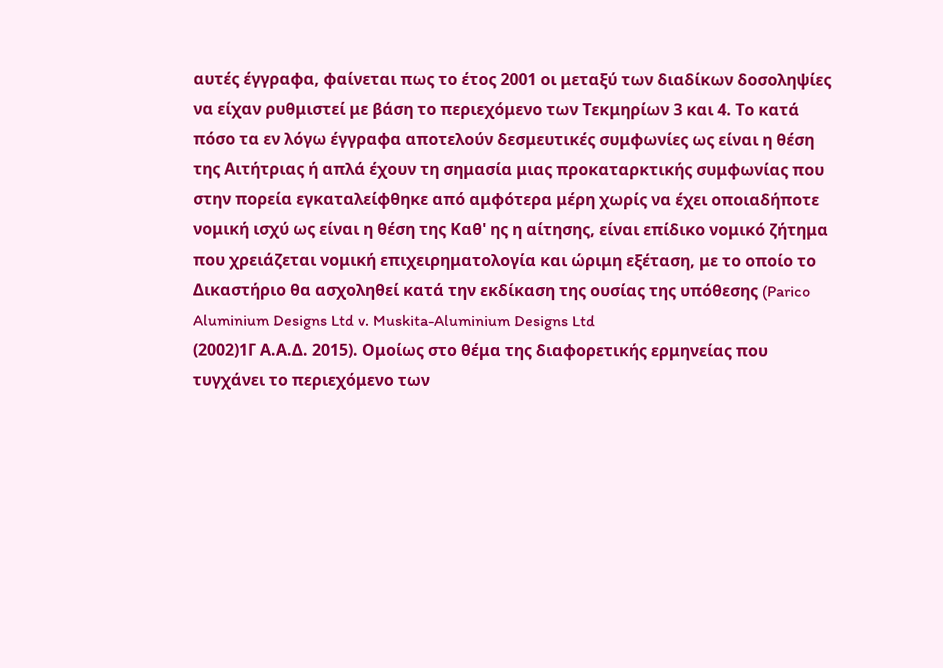αυτές έγγραφα, φαίνεται πως το έτος 2001 οι μεταξύ των διαδίκων δοσοληψίες να είχαν ρυθμιστεί με βάση το περιεχόμενο των Τεκμηρίων 3 και 4. Το κατά πόσο τα εν λόγω έγγραφα αποτελούν δεσμευτικές συμφωνίες ως είναι η θέση της Αιτήτριας ή απλά έχουν τη σημασία μιας προκαταρκτικής συμφωνίας που στην πορεία εγκαταλείφθηκε από αμφότερα μέρη χωρίς να έχει οποιαδήποτε νομική ισχύ ως είναι η θέση της Καθ' ης η αίτησης, είναι επίδικο νομικό ζήτημα που χρειάζεται νομική επιχειρηματολογία και ώριμη εξέταση, με το οποίο το Δικαστήριο θα ασχοληθεί κατά την εκδίκαση της ουσίας της υπόθεσης (Parico Aluminium Designs Ltd v. Muskita-Aluminium Designs Ltd
(2002)1Γ Α.Α.Δ. 2015). Ομοίως στο θέμα της διαφορετικής ερμηνείας που τυγχάνει το περιεχόμενο των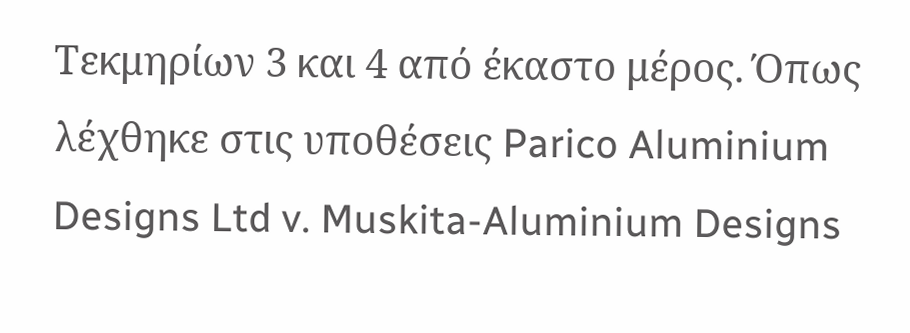Τεκμηρίων 3 και 4 από έκαστο μέρος. Όπως λέχθηκε στις υποθέσεις Parico Aluminium Designs Ltd v. Muskita-Aluminium Designs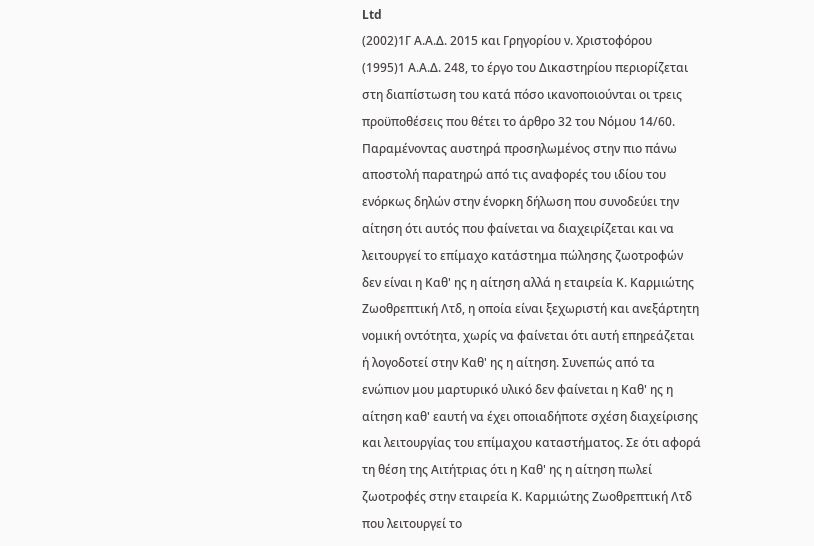Ltd
(2002)1Γ Α.Α.Δ. 2015 και Γρηγορίου ν. Χριστοφόρου
(1995)1 Α.Α.Δ. 248, το έργο του Δικαστηρίου περιορίζεται στη διαπίστωση του κατά πόσο ικανοποιούνται οι τρεις προϋποθέσεις που θέτει το άρθρο 32 του Νόμου 14/60. Παραμένοντας αυστηρά προσηλωμένος στην πιο πάνω αποστολή παρατηρώ από τις αναφορές του ιδίου του ενόρκως δηλών στην ένορκη δήλωση που συνοδεύει την αίτηση ότι αυτός που φαίνεται να διαχειρίζεται και να λειτουργεί το επίμαχο κατάστημα πώλησης ζωοτροφών δεν είναι η Καθ' ης η αίτηση αλλά η εταιρεία Κ. Καρμιώτης Ζωοθρεπτική Λτδ, η οποία είναι ξεχωριστή και ανεξάρτητη νομική οντότητα, χωρίς να φαίνεται ότι αυτή επηρεάζεται ή λογοδοτεί στην Καθ' ης η αίτηση. Συνεπώς από τα ενώπιον μου μαρτυρικό υλικό δεν φαίνεται η Καθ' ης η αίτηση καθ' εαυτή να έχει οποιαδήποτε σχέση διαχείρισης και λειτουργίας του επίμαχου καταστήματος. Σε ότι αφορά τη θέση της Αιτήτριας ότι η Καθ' ης η αίτηση πωλεί ζωοτροφές στην εταιρεία Κ. Καρμιώτης Ζωοθρεπτική Λτδ που λειτουργεί το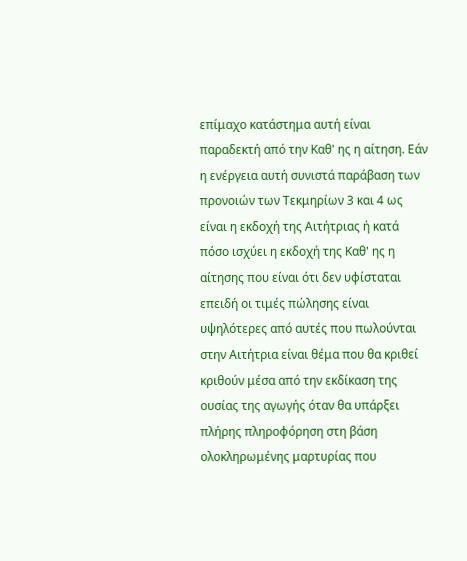επίμαχο κατάστημα αυτή είναι παραδεκτή από την Καθ' ης η αίτηση. Εάν η ενέργεια αυτή συνιστά παράβαση των προνοιών των Τεκμηρίων 3 και 4 ως είναι η εκδοχή της Αιτήτριας ή κατά πόσο ισχύει η εκδοχή της Καθ' ης η αίτησης που είναι ότι δεν υφίσταται επειδή οι τιμές πώλησης είναι υψηλότερες από αυτές που πωλούνται στην Αιτήτρια είναι θέμα που θα κριθεί κριθούν μέσα από την εκδίκαση της ουσίας της αγωγής όταν θα υπάρξει πλήρης πληροφόρηση στη βάση ολοκληρωμένης μαρτυρίας που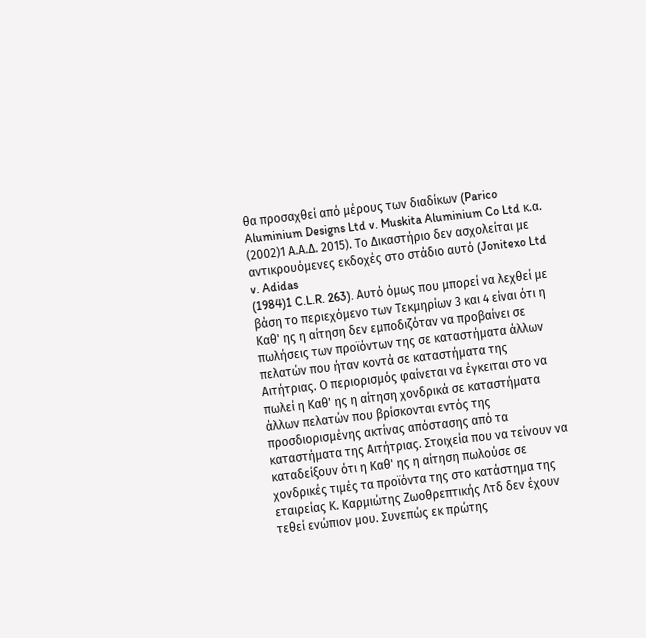θα προσαχθεί από μέρους των διαδίκων (Parico Aluminium Designs Ltd v. Muskita Aluminium Co Ltd κ.α.
(2002)1 Α.Α.Δ. 2015). Το Δικαστήριο δεν ασχολείται με αντικρουόμενες εκδοχές στο στάδιο αυτό (Jonitexo Ltd v. Adidas
(1984)1 C.L.R. 263). Αυτό όμως που μπορεί να λεχθεί με βάση το περιεχόμενο των Τεκμηρίων 3 και 4 είναι ότι η Καθ' ης η αίτηση δεν εμποδιζόταν να προβαίνει σε πωλήσεις των προϊόντων της σε καταστήματα άλλων πελατών που ήταν κοντά σε καταστήματα της Αιτήτριας. Ο περιορισμός φαίνεται να έγκειται στο να πωλεί η Καθ' ης η αίτηση χονδρικά σε καταστήματα άλλων πελατών που βρίσκονται εντός της προσδιορισμένης ακτίνας απόστασης από τα καταστήματα της Αιτήτριας. Στοιχεία που να τείνουν να καταδείξουν ότι η Καθ' ης η αίτηση πωλούσε σε χονδρικές τιμές τα προϊόντα της στο κατάστημα της εταιρείας Κ. Καρμιώτης Ζωοθρεπτικής Λτδ δεν έχουν τεθεί ενώπιον μου. Συνεπώς εκ πρώτης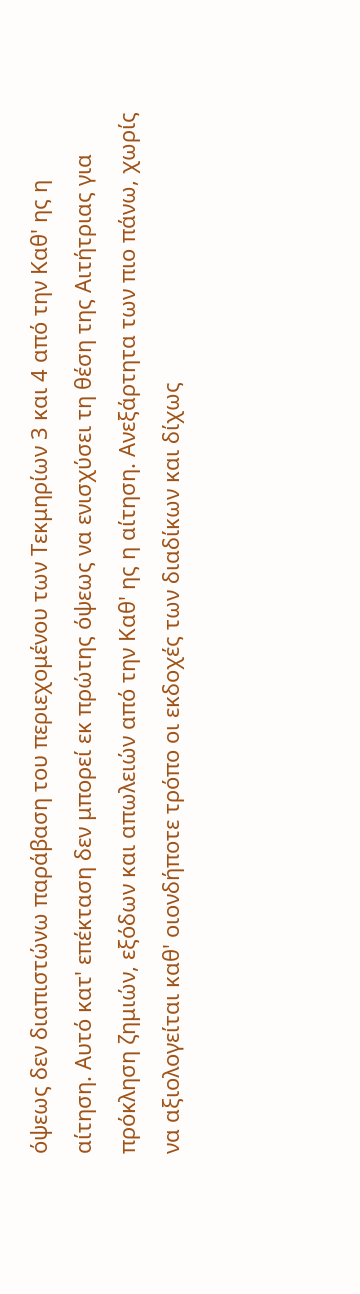όψεως δεν διαπιστώνω παράβαση του περιεχομένου των Τεκμηρίων 3 και 4 από την Καθ' ης η αίτηση. Αυτό κατ' επέκταση δεν μπορεί εκ πρώτης όψεως να ενισχύσει τη θέση της Αιτήτριας για πρόκληση ζημιών, εξόδων και απωλειών από την Καθ' ης η αίτηση. Ανεξάρτητα των πιο πάνω, χωρίς να αξιολογείται καθ' οιονδήποτε τρόπο οι εκδοχές των διαδίκων και δίχως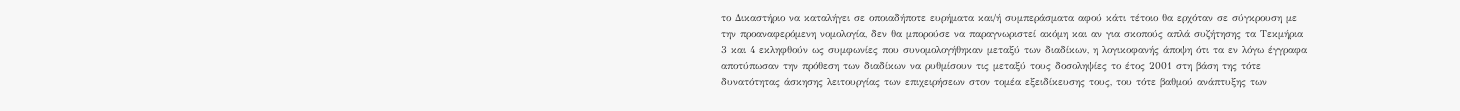το Δικαστήριο να καταλήγει σε οποιαδήποτε ευρήματα και/ή συμπεράσματα αφού κάτι τέτοιο θα ερχόταν σε σύγκρουση με την προαναφερόμενη νομολογία, δεν θα μπορούσε να παραγνωριστεί ακόμη και αν για σκοπούς απλά συζήτησης τα Τεκμήρια 3 και 4 εκληφθούν ως συμφωνίες που συνομολογήθηκαν μεταξύ των διαδίκων, η λογικοφανής άποψη ότι τα εν λόγω έγγραφα αποτύπωσαν την πρόθεση των διαδίκων να ρυθμίσουν τις μεταξύ τους δοσοληψίες το έτος 2001 στη βάση της τότε δυνατότητας άσκησης λειτουργίας των επιχειρήσεων στον τομέα εξειδίκευσης τους, του τότε βαθμού ανάπτυξης των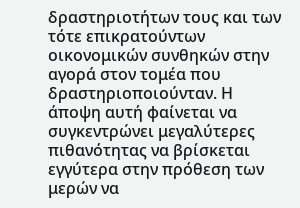δραστηριοτήτων τους και των τότε επικρατούντων οικονομικών συνθηκών στην αγορά στον τομέα που δραστηριοποιούνταν. Η άποψη αυτή φαίνεται να συγκεντρώνει μεγαλύτερες πιθανότητας να βρίσκεται εγγύτερα στην πρόθεση των μερών να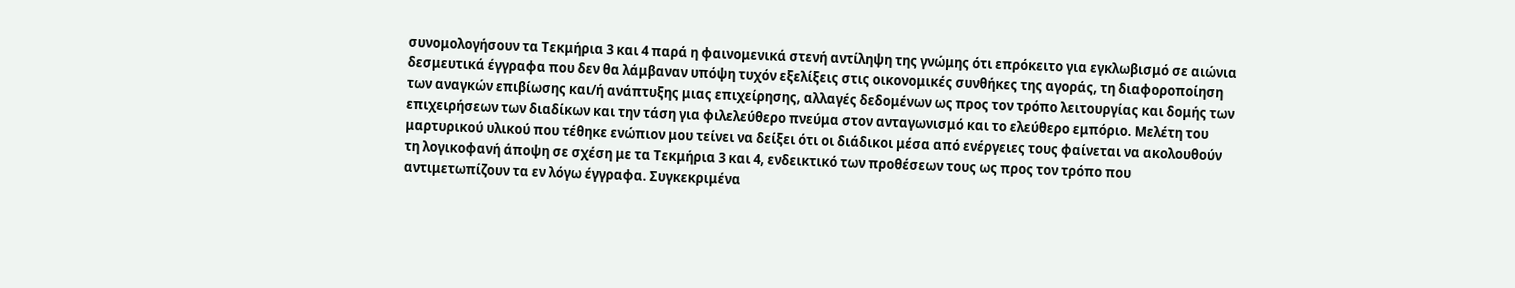συνομολογήσουν τα Τεκμήρια 3 και 4 παρά η φαινομενικά στενή αντίληψη της γνώμης ότι επρόκειτο για εγκλωβισμό σε αιώνια δεσμευτικά έγγραφα που δεν θα λάμβαναν υπόψη τυχόν εξελίξεις στις οικονομικές συνθήκες της αγοράς, τη διαφοροποίηση των αναγκών επιβίωσης και/ή ανάπτυξης μιας επιχείρησης, αλλαγές δεδομένων ως προς τον τρόπο λειτουργίας και δομής των επιχειρήσεων των διαδίκων και την τάση για φιλελεύθερο πνεύμα στον ανταγωνισμό και το ελεύθερο εμπόριο. Μελέτη του μαρτυρικού υλικού που τέθηκε ενώπιον μου τείνει να δείξει ότι οι διάδικοι μέσα από ενέργειες τους φαίνεται να ακολουθούν τη λογικοφανή άποψη σε σχέση με τα Τεκμήρια 3 και 4, ενδεικτικό των προθέσεων τους ως προς τον τρόπο που αντιμετωπίζουν τα εν λόγω έγγραφα. Συγκεκριμένα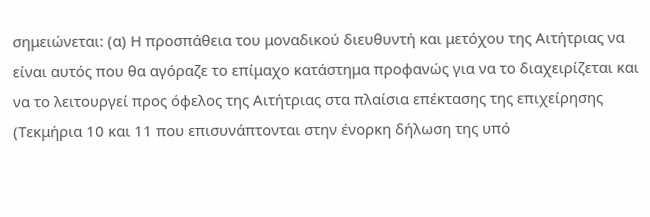σημειώνεται: (α) Η προσπάθεια του μοναδικού διευθυντή και μετόχου της Αιτήτριας να είναι αυτός που θα αγόραζε το επίμαχο κατάστημα προφανώς για να το διαχειρίζεται και να το λειτουργεί προς όφελος της Αιτήτριας στα πλαίσια επέκτασης της επιχείρησης (Τεκμήρια 10 και 11 που επισυνάπτονται στην ένορκη δήλωση της υπό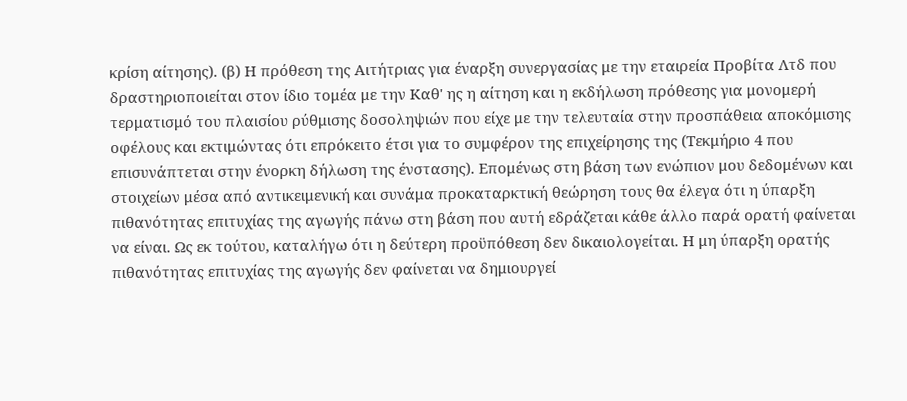κρίση αίτησης). (β) Η πρόθεση της Αιτήτριας για έναρξη συνεργασίας με την εταιρεία Προβίτα Λτδ που δραστηριοποιείται στον ίδιο τομέα με την Καθ' ης η αίτηση και η εκδήλωση πρόθεσης για μονομερή τερματισμό του πλαισίου ρύθμισης δοσοληψιών που είχε με την τελευταία στην προσπάθεια αποκόμισης οφέλους και εκτιμώντας ότι επρόκειτο έτσι για το συμφέρον της επιχείρησης της (Τεκμήριο 4 που επισυνάπτεται στην ένορκη δήλωση της ένστασης). Επομένως στη βάση των ενώπιον μου δεδομένων και στοιχείων μέσα από αντικειμενική και συνάμα προκαταρκτική θεώρηση τους θα έλεγα ότι η ύπαρξη πιθανότητας επιτυχίας της αγωγής πάνω στη βάση που αυτή εδράζεται κάθε άλλο παρά ορατή φαίνεται να είναι. Ως εκ τούτου, καταλήγω ότι η δεύτερη προϋπόθεση δεν δικαιολογείται. Η μη ύπαρξη ορατής πιθανότητας επιτυχίας της αγωγής δεν φαίνεται να δημιουργεί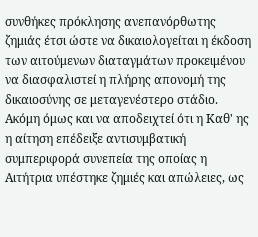συνθήκες πρόκλησης ανεπανόρθωτης ζημιάς έτσι ώστε να δικαιολογείται η έκδοση των αιτούμενων διαταγμάτων προκειμένου να διασφαλιστεί η πλήρης απονομή της δικαιοσύνης σε μεταγενέστερο στάδιο. Ακόμη όμως και να αποδειχτεί ότι η Καθ' ης η αίτηση επέδειξε αντισυμβατική συμπεριφορά συνεπεία της οποίας η Αιτήτρια υπέστηκε ζημιές και απώλειες, ως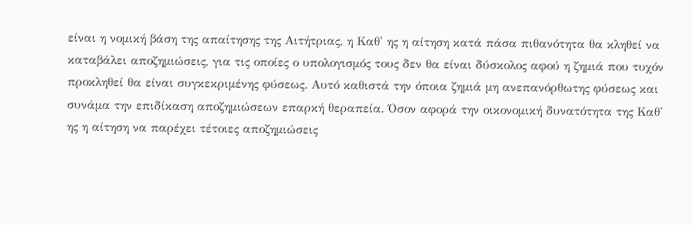είναι η νομική βάση της απαίτησης της Αιτήτριας, η Καθ' ης η αίτηση κατά πάσα πιθανότητα θα κληθεί να καταβάλει αποζημιώσεις, για τις οποίες ο υπολογισμός τους δεν θα είναι δύσκολος αφού η ζημιά που τυχόν προκληθεί θα είναι συγκεκριμένης φύσεως. Αυτό καθιστά την όποια ζημιά μη ανεπανόρθωτης φύσεως και συνάμα την επιδίκαση αποζημιώσεων επαρκή θεραπεία. Όσον αφορά την οικονομική δυνατότητα της Καθ' ης η αίτηση να παρέχει τέτοιες αποζημιώσεις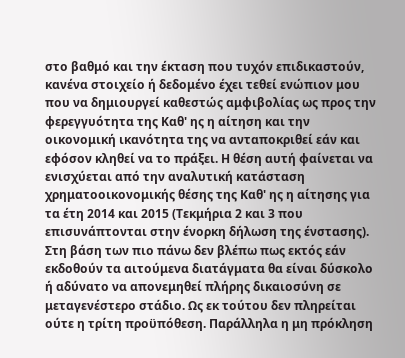στο βαθμό και την έκταση που τυχόν επιδικαστούν, κανένα στοιχείο ή δεδομένο έχει τεθεί ενώπιον μου που να δημιουργεί καθεστώς αμφιβολίας ως προς την φερεγγυότητα της Καθ' ης η αίτηση και την οικονομική ικανότητα της να ανταποκριθεί εάν και εφόσον κληθεί να το πράξει. Η θέση αυτή φαίνεται να ενισχύεται από την αναλυτική κατάσταση χρηματοοικονομικής θέσης της Καθ' ης η αίτησης για τα έτη 2014 και 2015 (Τεκμήρια 2 και 3 που επισυνάπτονται στην ένορκη δήλωση της ένστασης). Στη βάση των πιο πάνω δεν βλέπω πως εκτός εάν εκδοθούν τα αιτούμενα διατάγματα θα είναι δύσκολο ή αδύνατο να απονεμηθεί πλήρης δικαιοσύνη σε μεταγενέστερο στάδιο. Ως εκ τούτου δεν πληρείται ούτε η τρίτη προϋπόθεση. Παράλληλα η μη πρόκληση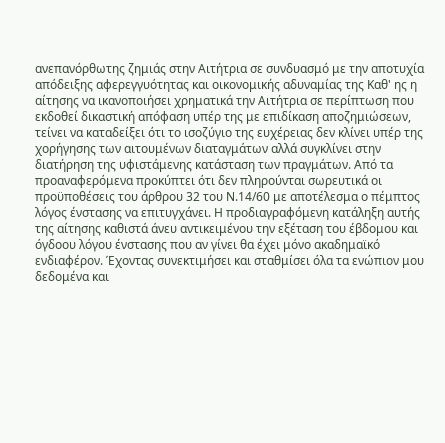ανεπανόρθωτης ζημιάς στην Αιτήτρια σε συνδυασμό με την αποτυχία απόδειξης αφερεγγυότητας και οικονομικής αδυναμίας της Καθ' ης η αίτησης να ικανοποιήσει χρηματικά την Αιτήτρια σε περίπτωση που εκδοθεί δικαστική απόφαση υπέρ της με επιδίκαση αποζημιώσεων, τείνει να καταδείξει ότι το ισοζύγιο της ευχέρειας δεν κλίνει υπέρ της χορήγησης των αιτουμένων διαταγμάτων αλλά συγκλίνει στην διατήρηση της υφιστάμενης κατάσταση των πραγμάτων. Από τα προαναφερόμενα προκύπτει ότι δεν πληρούνται σωρευτικά οι προϋποθέσεις του άρθρου 32 του Ν.14/60 με αποτέλεσμα ο πέμπτος λόγος ένστασης να επιτυγχάνει. Η προδιαγραφόμενη κατάληξη αυτής της αίτησης καθιστά άνευ αντικειμένου την εξέταση του έβδομου και όγδοου λόγου ένστασης που αν γίνει θα έχει μόνο ακαδημαϊκό ενδιαφέρον. Έχοντας συνεκτιμήσει και σταθμίσει όλα τα ενώπιον μου δεδομένα και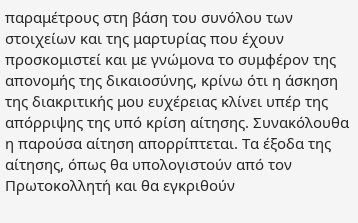παραμέτρους στη βάση του συνόλου των στοιχείων και της μαρτυρίας που έχουν προσκομιστεί και με γνώμονα το συμφέρον της απονομής της δικαιοσύνης, κρίνω ότι η άσκηση της διακριτικής μου ευχέρειας κλίνει υπέρ της απόρριψης της υπό κρίση αίτησης. Συνακόλουθα η παρούσα αίτηση απορρίπτεται. Τα έξοδα της αίτησης, όπως θα υπολογιστούν από τον Πρωτοκολλητή και θα εγκριθούν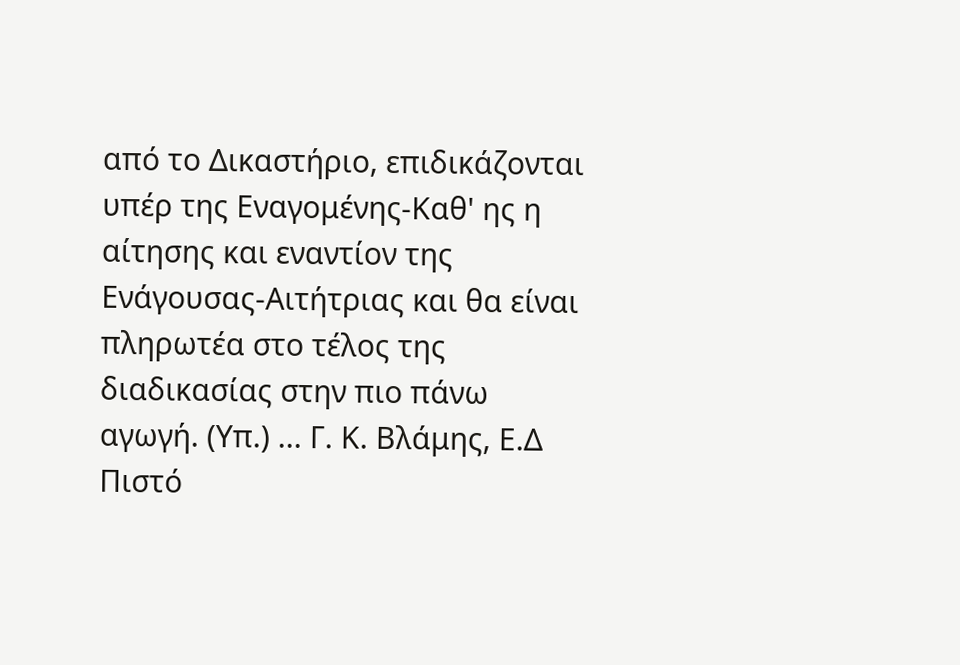από το Δικαστήριο, επιδικάζονται υπέρ της Εναγομένης-Καθ' ης η αίτησης και εναντίον της Ενάγουσας-Αιτήτριας και θα είναι πληρωτέα στο τέλος της διαδικασίας στην πιο πάνω αγωγή. (Υπ.) ... Γ. Κ. Βλάμης, Ε.Δ Πιστό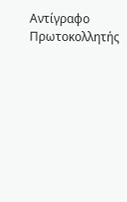Αντίγραφο Πρωτοκολλητής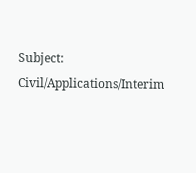Subject: Civil/Applications/Interim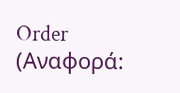Order (Αναφορά: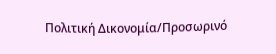Πολιτική Δικονομία/Προσωρινό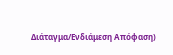Διάταγμα/Ενδιάμεση Απόφαση)